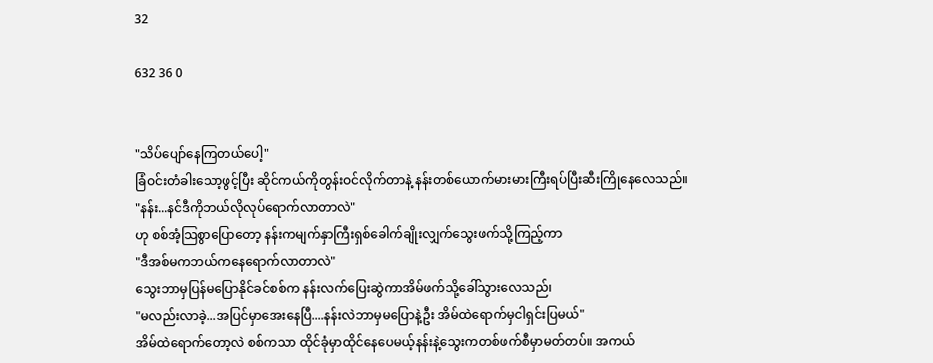32

632 36 0


"သိပ်ပျော်နေကြတယ်ပေါ့"
ခြံဝင်းတံခါးသော့ဖွင့်ပြီး ဆိုင်ကယ်ကိုတွန်းဝင်လိုက်တာနဲ့ နန်းတစ်ယောက်မားမားကြီးရပ်ပြီးဆီးကြိုနေလေသည်။
"နန်း...နင်ဒီကိုဘယ်လိုလုပ်ရောက်လာတာလဲ"
ဟု စစ်အံ့သြစွာပြောတော့ နန်းကမျက်နှာကြီးရှစ်ခေါက်ချိုးလျှက်သွေးဖက်သို့ကြည့်ကာ
"ဒီအစ်မကဘယ်ကနေရောက်လာတာလဲ"
သွေးဘာမှပြန်မပြောနိုင်ခင်စစ်က နန်းလက်ပြေးဆွဲကာအိမ်ဖက်သို့ခေါ်သွားလေသည်၊
"မလည်းလာခဲ့...အပြင်မှာအေးနေပြီ....နန်းလဲဘာမှမပြောနဲ့ဦး အိမ်ထဲရောက်မှငါရှင်းပြမယ်"
အိမ်ထဲရောက်တော့လဲ စစ်ကသာ ထိုင်ခုံမှာထိုင်နေပေမယ့်နန်းနဲ့သွေးကတစ်ဖက်စီမှာမတ်တပ်။ အကယ်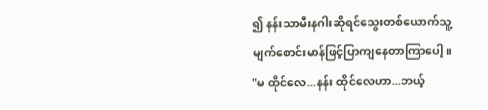၍ နန်းသာမီးနဂါးဆိုရင်သွေးတစ်ယောက်သူ့မျက်စောင်းမာန်ဖြင့်ပြာကျနေတာကြာပေါ့။
"မ ထိုင်လေ...နန်း ထိုင်လေဟာ...ဘယ့်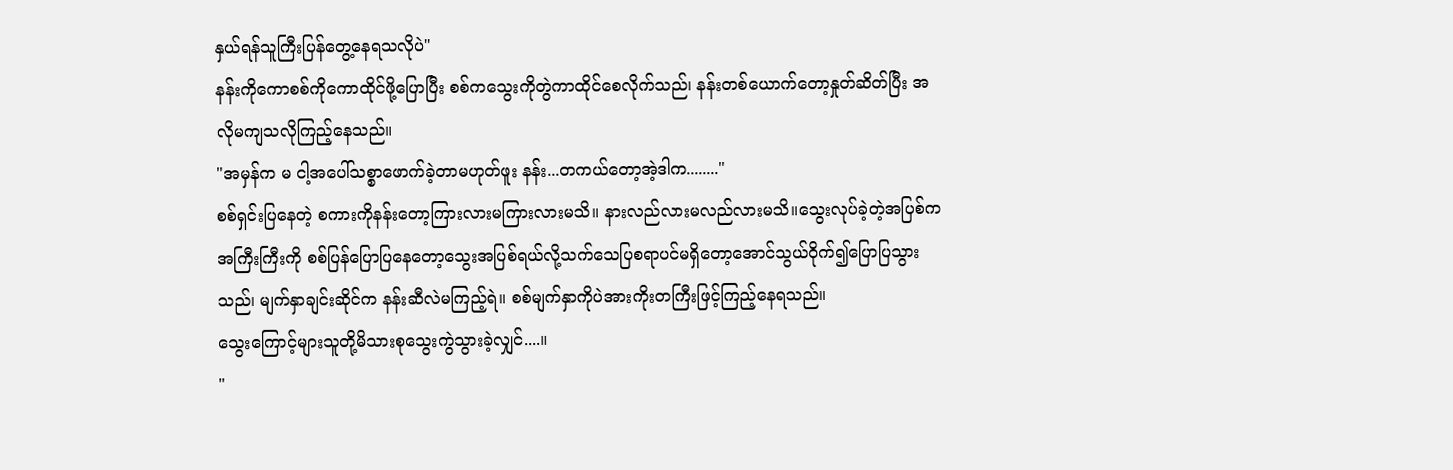နှယ်ရန်သူကြီးပြန်တွေ့နေရသလိုပဲ"
နန်းကိုကောစစ်ကိုကောထိုင်ဖို့ပြောပြီး စစ်ကသွေးကိုတွဲကာထိုင်စေလိုက်သည်၊ နန်းတစ်ယောက်တော့နှုတ်ဆိတ်ပြီး အလိုမကျသလိုကြည့်နေသည်။
"အမှန်က မ ငါ့အပေါ်သစ္စာဖောက်ခဲ့တာမဟုတ်ဖူး နန်း...တကယ်တော့အဲ့ဒါက........"
စစ်ရှင်းပြနေတဲ့ စကားကိုနန်းတော့ကြားလားမကြားလားမသိ။ နားလည်လားမလည်လားမသိ။သွေးလုပ်ခဲ့တဲ့အပြစ်ကအကြီးကြီးကို စစ်ပြန်ပြောပြနေတော့သွေးအပြစ်ရယ်လို့သက်သေပြစရာပင်မရှိတော့အောင်သွယ်ဝိုက်၍ပြောပြသွားသည်၊ မျက်နှာချင်းဆိုင်က နန်းဆီလဲမကြည့်ရဲ။ စစ်မျက်နှာကိုပဲအားကိုးတကြီးဖြင့်ကြည့်နေရသည်။
သွေးကြောင့်များသူတို့မိသားစုသွေးကွဲသွားခဲ့လျှင်....။
"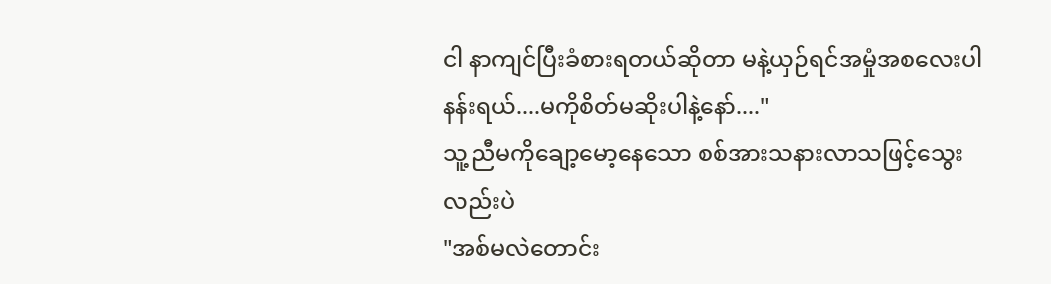ငါ နာကျင်ပြီးခံစားရတယ်ဆိုတာ မနဲ့ယှဉ်ရင်အမှုံအစလေးပါ နန်းရယ်....မကိုစိတ်မဆိုးပါနဲ့နော်...."
သူ့ညီမကိုချော့မော့နေသော စစ်အားသနားလာသဖြင့်သွေးလည်းပဲ
"အစ်မလဲတောင်း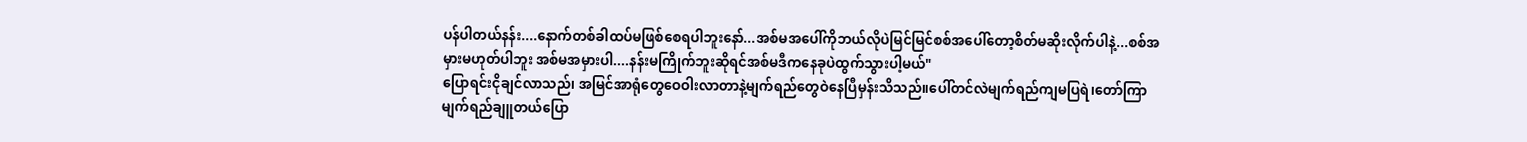ပန်ပါတယ်နန်း....နောက်တစ်ခါထပ်မဖြစ်စေရပါဘူးနော်...အစ်မအပေါ်ကိုဘယ်လိုပဲမြင်မြင်စစ်အပေါ်တော့စိတ်မဆိုးလိုက်ပါနဲ့...စစ်အမှားမဟုတ်ပါဘူး အစ်မအမှားပါ....နန်းမကြိုက်ဘူးဆိုရင်အစ်မဒီကနေခုပဲထွက်သွားပါ့မယ်"
ပြောရင်းငိုချင်လာသည်၊ အမြင်အာရုံတွေဝေဝါးလာတာနဲ့မျက်ရည်တွေဝဲနေပြီမှန်းသိသည်။ပေါ်တင်လဲမျက်ရည်ကျမပြရဲ၊တော်ကြာမျက်ရည်ချူတယ်ပြော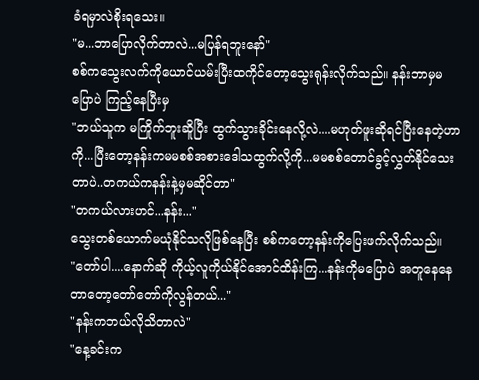ခံရမှာလဲစိုးရသေး။
"မ...ဘာပြောလိုက်တာလဲ...မပြန်ရဘူးနော်"
စစ်ကသွေးလက်ကိုယောင်ယမ်းပြီးထကိုင်တော့သွေးရုန်းလိုက်သည်။ နန်းဘာမှမပြောပဲ ကြည့်နေပြီးမှ
"ဘယ်သူက မကြိုက်ဘူးဆိူပြီး ထွက်သွားခိုင်းနေလို့လဲ....မဟုတ်ဖူးဆိုရင်ပြီးနေတဲ့ဟာကို...ပြီးတော့နန်းကမမစစ်အစားဒေါသထွက်လို့ကို...မမစစ်တောင်ခွင့်လွှတ်နိုင်သေးတာပဲ..တကယ်ကနန်းနဲ့မှမဆိုင်တာ"
"တကယ်လားဟင်...နန်း..."
သွေးတစ်ယောက်မယုံနိုင်သလိုဖြစ်နေပြီး စစ်ကတော့နန်းကိုပြေးဖက်လိုက်သည်။
"တော်ပါ....နောက်ဆို ကိုယ့်လူကိုယ်နိုင်အောင်ထိန်းကြ...နန်းကိုမပြောပဲ အတူနေနေတာတော့တော်တော်ကိုလွန်တယ်..."
"နန်းကဘယ်လိုသိတာလဲ"
"နေ့ခင်းက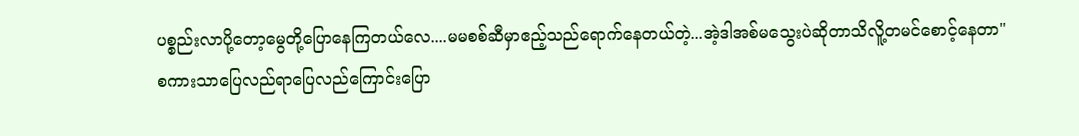ပစ္စည်းလာပို့တော့မွေတို့ပြောနေကြတယ်လေ....မမစစ်ဆီမှာဧည့်သည်ရောက်နေတယ်တဲ့...အဲ့ဒါအစ်မသွေးပဲဆိုတာသိလိူ့တမင်စောင့်နေတာ"
စကားသာပြေလည်ရာပြေလည်ကြောင်းပြော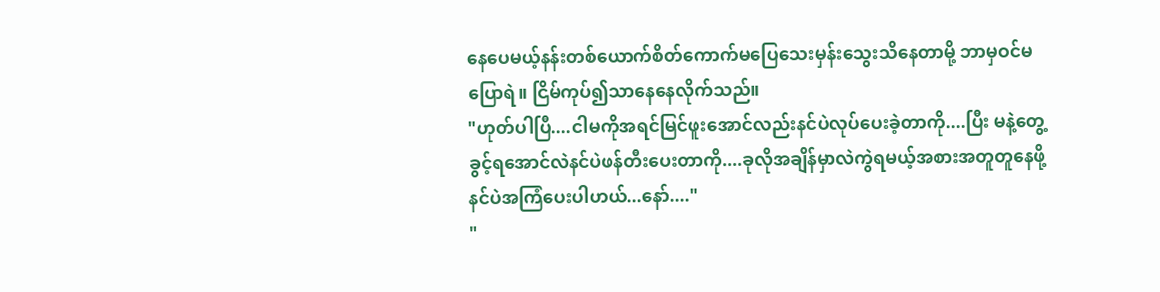နေပေမယ့်နန်းတစ်ယောက်စိတ်ကောက်မပြေသေးမှန်းသွေးသိနေတာမို့ ဘာမှဝင်မပြောရဲ။ ငြိမ်ကုပ်၍သာနေနေလိုက်သည်။
"ဟုတ်ပါပြီ....ငါမကိုအရင်မြင်ဖူးအောင်လည်းနင်ပဲလုပ်ပေးခဲ့တာကို....ပြီး မနဲ့တွေ့ခွင့်ရအောင်လဲနင်ပဲဖန်တီးပေးတာကို....ခုလိုအချိန်မှာလဲကွဲရမယ့်အစားအတူတူနေဖို့နင်ပဲအကြံပေးပါဟယ်...နော်...."
"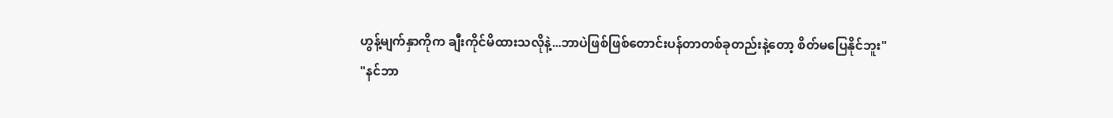ဟွန့်မျက်နှာကိုက ချီးကိုင်မိထားသလိုနဲ့...ဘာပဲဖြစ်ဖြစ်တောင်းပန်တာတစ်ခုတည်းနဲ့တော့ စိတ်မပြေနိုင်ဘူး"
"နင်ဘာ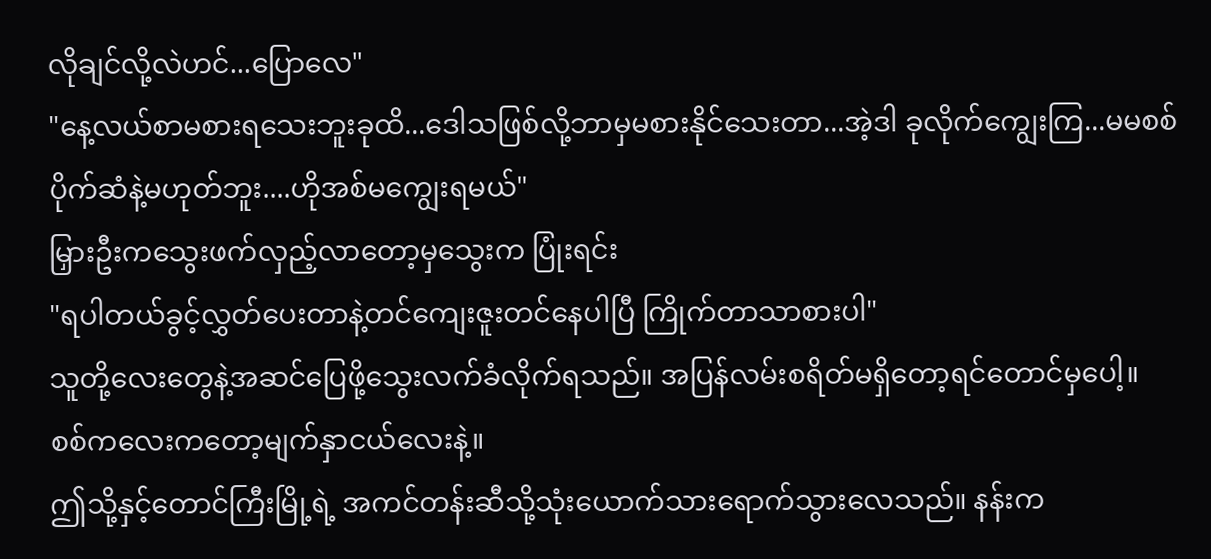လိုချင်လို့လဲဟင်...ပြောလေ"
"နေ့လယ်စာမစားရသေးဘူးခုထိ...ဒေါသဖြစ်လို့ဘာမှမစားနိုင်သေးတာ...အဲ့ဒါ ခုလိုက်ကျွေးကြ...မမစစ်ပိုက်ဆံနဲ့မဟုတ်ဘူး....ဟိုအစ်မကျွေးရမယ်"
မြှားဦးကသွေးဖက်လှည့်လာတော့မှသွေးက ပြုံးရင်း
"ရပါတယ်ခွင့်လွှတ်ပေးတာနဲ့တင်ကျေးဇူးတင်နေပါပြီ ကြိုက်တာသာစားပါ"
သူတို့လေးတွေနဲ့အဆင်ပြေဖို့သွေးလက်ခံလိုက်ရသည်။ အပြန်လမ်းစရိတ်မရှိတော့ရင်တောင်မှပေါ့။ စစ်ကလေးကတော့မျက်နှာငယ်လေးနဲ့။
ဤသို့နှင့်တောင်ကြီးမြို့ရဲ့ အကင်တန်းဆီသို့သုံးယောက်သားရောက်သွားလေသည်။ နန်းက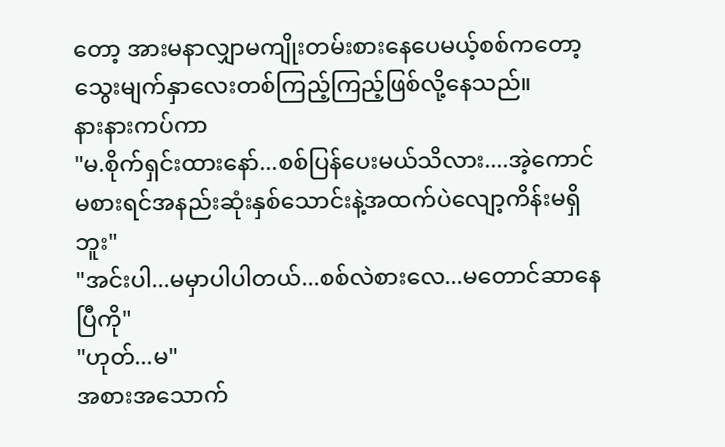တော့ အားမနာလျှာမကျိုးတမ်းစားနေပေမယ့်စစ်ကတော့သွေးမျက်နှာလေးတစ်ကြည့်ကြည့်ဖြစ်လို့နေသည်။
နားနားကပ်ကာ
"မ.စိုက်ရှင်းထားနော်...စစ်ပြန်ပေးမယ်သိလား....အဲ့ကောင်မစားရင်အနည်းဆုံးနှစ်သောင်းနဲ့အထက်ပဲလျော့ကိန်းမရှိဘူး"
"အင်းပါ...မမှာပါပါတယ်...စစ်လဲစားလေ...မတောင်ဆာနေပြီကို"
"ဟုတ်...မ"
အစားအသောက်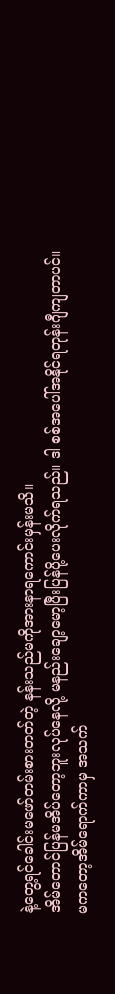နဲ့တွေ့ရင်ခေါင်းမဖော်တမ်းစားတတ်တဲ့ နန်းသည်မကိုအားနာရကောင်းမှန်းမသိ။
အိမ်တောင်ပြန်မအိပ်တော့ဘူးလုပ်နေလို့ မနည်းချော့မော့ပြီးပြန်ပို့ပေးလိုက်ရသည်။ ဒါ စစ်အပေါ်အနိုင်ရတုန်းဂျီကျတာပင်။
မကတော့အိမ်ရောက်ကာမှ အသက်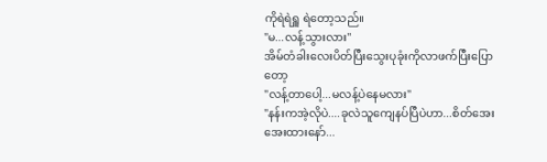ကိုရဲရဲရှူ ရဲတော့သည်။
"မ...လန့်သွားလား"
အိမ်တံခါးလေးပိတ်ပြီးသွေးပုခုံးကိုလာဖက်ပြီးပြောတော့
"လန့်တာပေါ့...မလန့်ပဲနေမလား"
"နန်းကအဲ့လိုပဲ....ခုလဲသူကျေနပ်ပြီပဲဟာ...စိတ်အေးအေးထားနော်...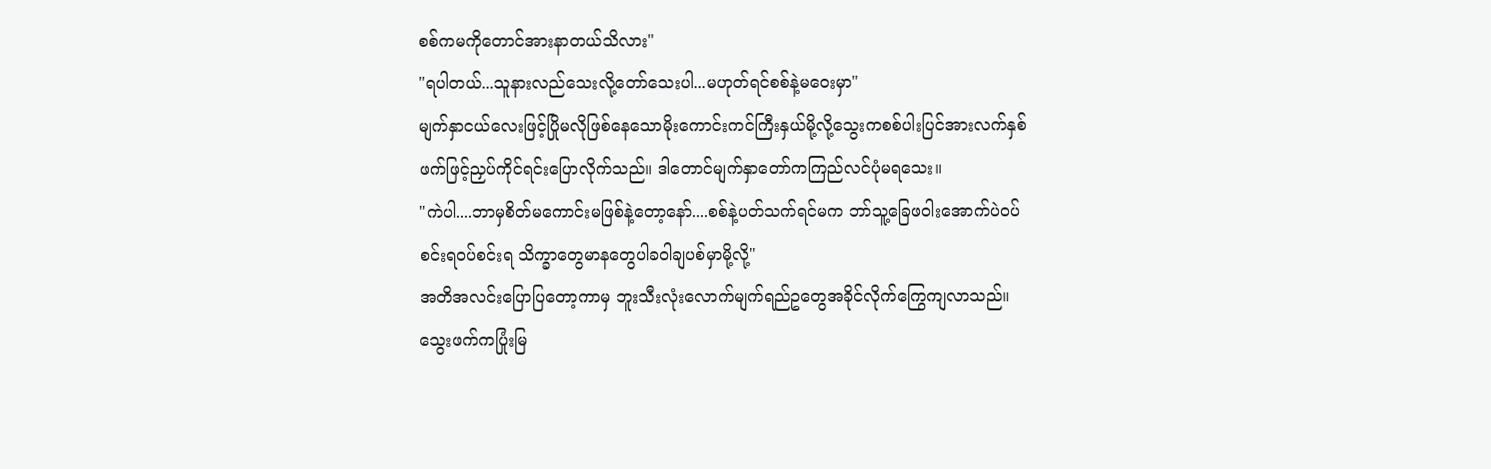စစ်ကမကိုတောင်အားနာတယ်သိလား"
"ရပါတယ်...သူနားလည်သေးလို့တော်သေးပါ...မဟုတ်ရင်စစ်နဲ့မဝေးမှာ"
မျက်နှာငယ်လေးဖြင့်ပြိုမလိုဖြစ်နေသောမိုးကောင်းကင်ကြီးနှယ်မို့လို့သွေးကစစ်ပါးပြင်အားလက်နှစ်ဖက်ဖြင့်ညှပ်ကိုင်ရင်းပြောလိုက်သည်။ ဒါတောင်မျက်နှာတော်ကကြည်လင်ပုံမရသေး။
"ကဲပါ....ဘာမှစိတ်မကောင်းမဖြစ်နဲ့တော့နော်....စစ်နဲ့ပတ်သက်ရင်မက ဘာ်သူ့ခြေဖဝါးအောက်ပဲဝပ်စင်းရဝပ်စင်းရ သိက္ခာတွေမာနတွေပါခဝါချပစ်မှာမို့လို့"
အတိအလင်းပြောပြတော့ကာမှ ဘူးသီးလုံးလောက်မျက်ရည်ဥတွေအခိုင်လိုက်ကြွေကျလာသည်။သွေးဖက်ကပြုံးမြ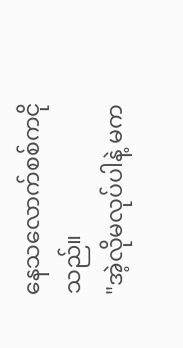နေသလောက်စစ်ကငိုသည်။
"အဲ့လိုမလုပ်ပါနဲ့ မက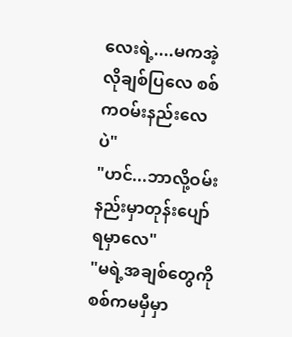လေးရဲ့....မကအဲ့လိုချစ်ပြလေ စစ်ကဝမ်းနည်းလေပဲ"
"ဟင်...ဘာလို့ဝမ်းနည်းမှာတုန်းပျော်ရမှာလေ"
"မရဲ့အချစ်တွေကို စစ်ကမမှီမှာ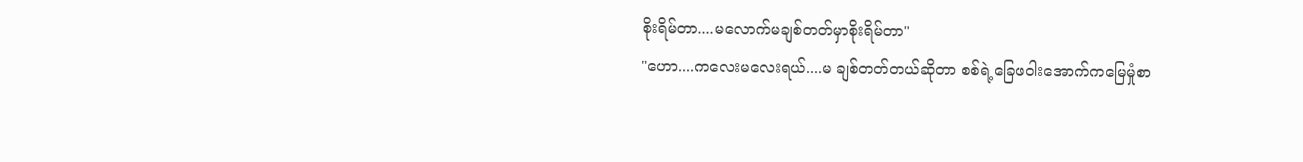စိုးရိမ်တာ....မလောက်မချစ်တတ်မှာစိုးရိမ်တာ"
"ဟော....ကလေးမလေးရယ်....မ ချစ်တတ်တယ်ဆိုတာ စစ်ရဲ့ခြေဖဝါးအောက်ကမြေမှုံစာ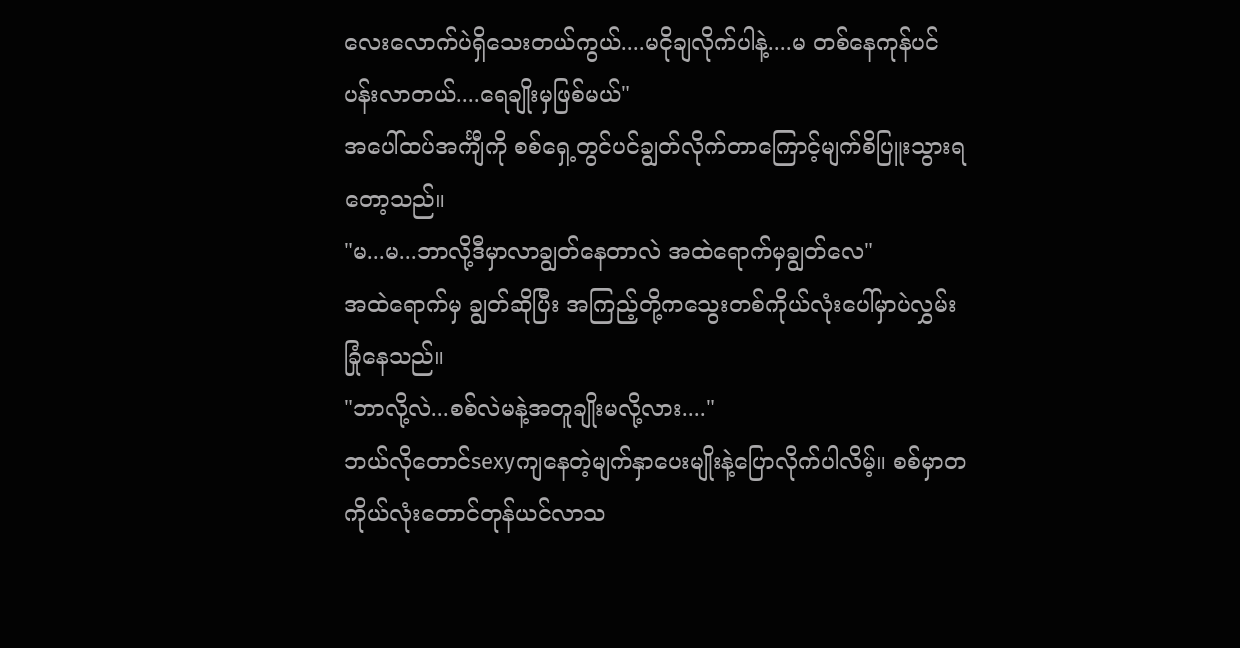လေးလောက်ပဲရှိသေးတယ်ကွယ်....မငိုချလိုက်ပါနဲ့....မ တစ်နေကုန်ပင်ပန်းလာတယ်....ရေချိုးမှဖြစ်မယ်"
အပေါ်ထပ်အင်္ကျီကို စစ်ရှေ့တွင်ပင်ချွတ်လိုက်တာကြောင့်မျက်စိပြူးသွားရတော့သည်။
"မ...မ...ဘာလို့ဒီမှာလာချွတ်နေတာလဲ အထဲရောက်မှချွတ်လေ"
အထဲရောက်မှ ချွတ်ဆိုပြီး အကြည့်တို့ကသွေးတစ်ကိုယ်လုံးပေါ်မှာပဲလွှမ်းခြုံနေသည်။
"ဘာလို့လဲ...စစ်လဲမနဲ့အတူချိုးမလို့လား...."
ဘယ်လိုတောင်sexyကျနေတဲ့မျက်နှာပေးမျိုးနဲ့ပြောလိုက်ပါလိမ့်။ စစ်မှာတကိုယ်လုံးတောင်တုန်ယင်လာသ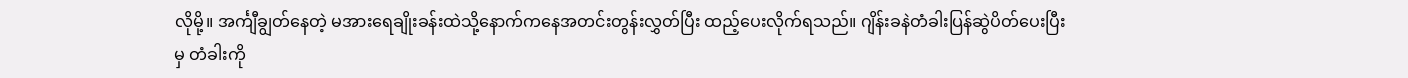လိုမို့။ အင်္ကျီချွတ်နေတဲ့ မအားရေချိုးခန်းထဲသို့နောက်ကနေအတင်းတွန်းလွှတ်ပြီး ထည့်ပေးလိုက်ရသည်။ ဂျိန်းခနဲတံခါးပြန်ဆွဲပိတ်ပေးပြီးမှ တံခါးကို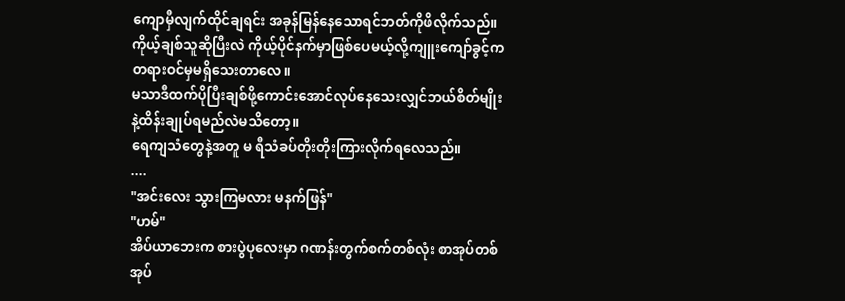ကျောမှီလျက်ထိုင်ချရင်း အခုန်မြန်နေသောရင်ဘတ်ကိုဖိလိုက်သည်။
ကိုယ့်ချစ်သူဆိုပြီးလဲ ကိုယ့်ပိုင်နက်မှာဖြစ်ပေမယ့်လို့ကျူးကျော်ခွင့်ကတရားဝင်မှမရှိသေးတာလေ။
မသာဒီထက်ပိုပြီးချစ်ဖို့ကောင်းအောင်လုပ်နေသေးလျှင်ဘယ်စိတ်မျိုးနဲ့ထိန်းချုပ်ရမည်လဲမသိတော့။
ရေကျသံတွေနဲ့အတူ မ ရီသံခပ်တိုးတိုးကြားလိုက်ရလေသည်။
....
"အင်းလေး သွားကြမလား မနက်ဖြန်"
"ဟမ်"
အိပ်ယာဘေးက စားပွဲပုလေးမှာ ဂဏန်းတွက်စက်တစ်လုံး စာအုပ်တစ်အုပ်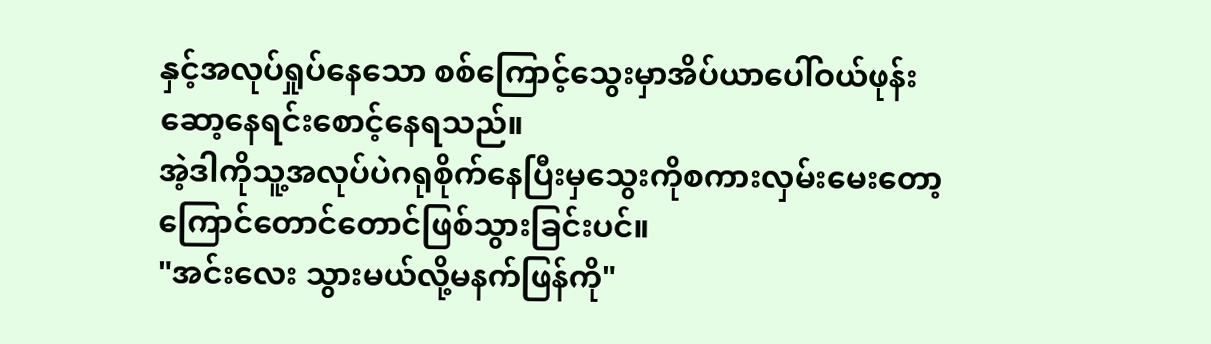နှင့်အလုပ်ရှုပ်နေသော စစ်ကြောင့်သွေးမှာအိပ်ယာပေါ်ဝယ်ဖုန်းဆော့နေရင်းစောင့်နေရသည်။
အဲ့ဒါကိုသူ့အလုပ်ပဲဂရုစိုက်နေပြီးမှသွေးကိုစကားလှမ်းမေးတော့ကြောင်တောင်တောင်ဖြစ်သွားခြင်းပင်။
"အင်းလေး သွားမယ်လို့မနက်ဖြန်ကို"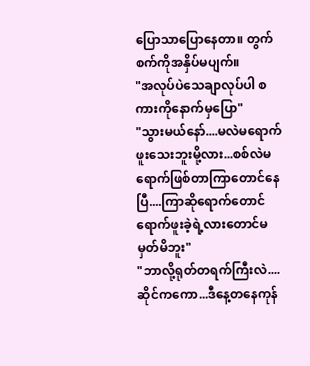ပြောသာပြောနေတာ။ တွက်စက်ကိုအနှိပ်မပျက်။
"အလုပ်ပဲသေချာလုပ်ပါ စကားကိုနောက်မှပြော"
"သွားမယ်နော်....မလဲမရောက်ဖူးသေးဘူးမို့လား...စစ်လဲမရောက်ဖြစ်တာကြာတောင်နေပြီ....ကြာဆိုရောက်တောင်ရောက်ဖူးခဲ့ရဲ့လားတောင်မမှတ်မိဘူး"
"ဘာလို့ရုတ်တရက်ကြီးလဲ....ဆိုင်ကကော...ဒီနေ့တနေကုန်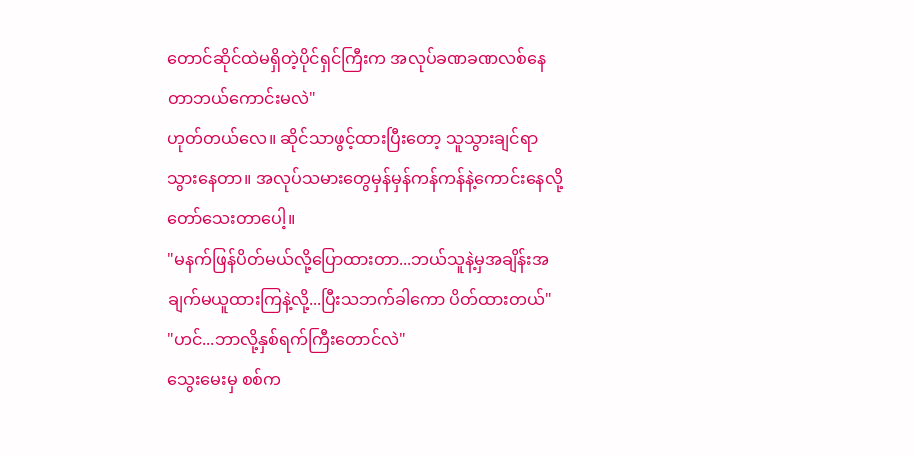တောင်ဆိုင်ထဲမရှိတဲ့ပိုင်ရှင်ကြီးက အလုပ်ခဏခဏလစ်နေတာဘယ်ကောင်းမလဲ"
ဟုတ်တယ်လေ။ ဆိုင်သာဖွင့်ထားပြီးတော့ သူသွားချင်ရာသွားနေတာ။ အလုပ်သမားတွေမှန်မှန်ကန်ကန်နဲ့ကောင်းနေလို့တော်သေးတာပေါ့။
"မနက်ဖြန်ပိတ်မယ်လို့ပြောထားတာ...ဘယ်သူနဲ့မှအချိန်းအချက်မယူထားကြနဲ့လို့...ပြီးသဘက်ခါကော ပိတ်ထားတယ်"
"ဟင်...ဘာလို့နှစ်ရက်ကြီးတောင်လဲ"
သွေးမေးမှ စစ်က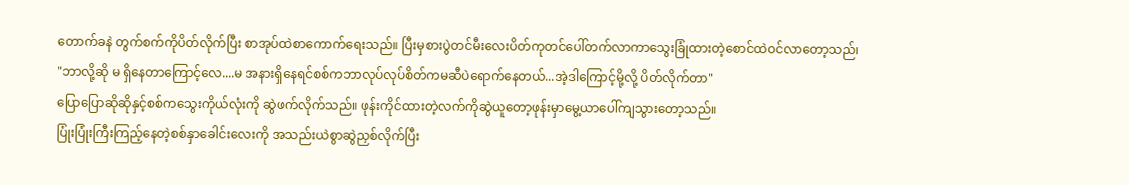တောက်ခနဲ တွက်စက်ကိုပိတ်လိုက်ပြီး စာအုပ်ထဲစာကောက်ရေးသည်။ ပြီးမှစားပွဲတင်မီးလေးပိတ်ကုတင်ပေါ်တက်လာကာသွေးခြုံထားတဲ့စောင်ထဲဝင်လာတော့သည်၊
"ဘာလို့ဆို မ ရှိနေတာကြောင့်လေ....မ အနားရှိနေရင်စစ်ကဘာလုပ်လုပ်စိတ်ကမဆီပဲရောက်နေတယ်...အဲ့ဒါကြောင့်မို့လို့ ပိတ်လိုက်တာ"
ပြောပြောဆိုဆိုနှင့်စစ်ကသွေးကိုယ်လုံးကို ဆွဲဖက်လိုက်သည်။ ဖုန်းကိုင်ထားတဲ့လက်ကိုဆွဲယူတော့ဖုန်းမှာမွေ့ယာပေါ်ကျသွားတော့သည်။
ပြုံးပြုံးကြီးကြည့်နေတဲ့စစ်နှာခေါင်းလေးကို အသည်းယဲစွာဆွဲညှစ်လိုက်ပြီး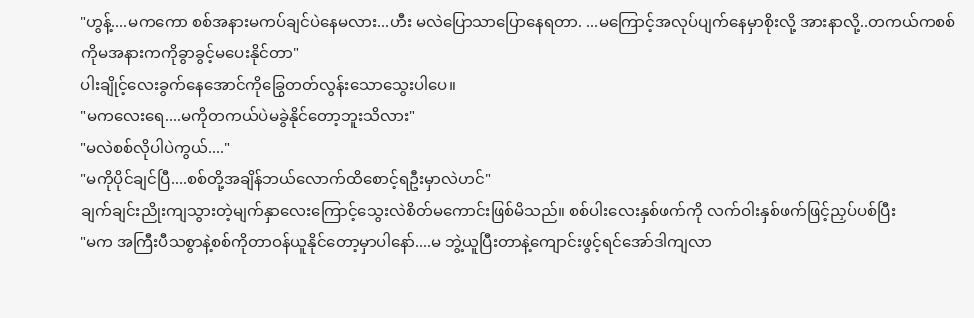"ဟွန့်....မကကော စစ်အနားမကပ်ချင်ပဲနေမလား...ဟီး မလဲပြောသာပြောနေရတာ. ...မကြောင့်အလုပ်ပျက်နေမှာစိုးလို့ အားနာလို့..တကယ်ကစစ်ကိုမအနားကကိုခွာခွင့်မပေးနိုင်တာ"
ပါးချိုင့်လေးခွက်နေအောင်ကိုခြွေတတ်လွန်းသောသွေးပါပေ။
"မကလေးရေ....မကိုတကယ်ပဲမခွဲနိုင်တော့ဘူးသိလား"
"မလဲစစ်လိုပါပဲကွယ်...."
"မကိုပိုင်ချင်ပြီ....စစ်တို့အချိန်ဘယ်လောက်ထိစောင့်ရဦးမှာလဲဟင်"
ချက်ချင်းညိုးကျသွားတဲ့မျက်နှာလေးကြောင့်သွေးလဲစိတ်မကောင်းဖြစ်မိသည်။ စစ်ပါးလေးနှစ်ဖက်ကို လက်ဝါးနှစ်ဖက်ဖြင့်ညှပ်ပစ်ပြီး
"မက အကြီးပီသစွာနဲ့စစ်ကိုတာဝန်ယူနိုင်တော့မှာပါနော်....မ ဘွဲ့ယူပြီးတာနဲ့ကျောင်းဖွင့်ရင်အော်ဒါကျလာ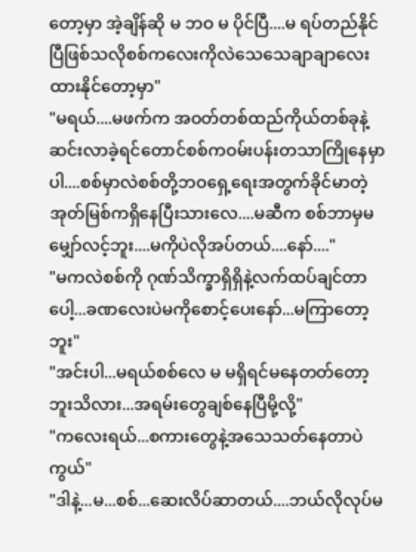တော့မှာ အဲ့ချိန်ဆို မ ဘဝ မ ပိုင်ပြီ....မ ရပ်တည်နိုင်ပြီဖြစ်သလိုစစ်ကလေးကိုလဲသေသေချာချာလေးထားနိုင်တော့မှာ"
"မရယ်....မဖက်က အဝတ်တစ်ထည်ကိုယ်တစ်ခုနဲ့ဆင်းလာခဲ့ရင်တောင်စစ်ကဝမ်းပန်းတသာကြိုနေမှာပါ....စစ်မှာလဲစစ်တို့ဘဝရှေ့ရေးအတွက်ခိုင်မာတဲ့အုတ်မြစ်ကရှိနေပြီးသားလေ....မဆီက စစ်ဘာမှမမျှော်လင့်ဘူး....မကိုပဲလိုအပ်တယ်....နော်...."
"မကလဲစစ်ကို ဂုဏ်သိက္ခာရှိရှိနဲ့လက်ထပ်ချင်တာပေါ့...ခဏလေးပဲမကိုစောင့်ပေးနော်...မကြာတော့ဘူး"
"အင်းပါ...မရယ်စစ်လေ မ မရှိရင်မနေတတ်တော့ဘူးသိလား...အရမ်းတွေချစ်နေပြီမို့လို့"
"ကလေးရယ်...စကားတွေနဲ့အသေသတ်နေတာပဲကွယ်"
"ဒါနဲ့...မ...စစ်...ဆေးလိပ်ဆာတယ်....ဘယ်လိုလုပ်မ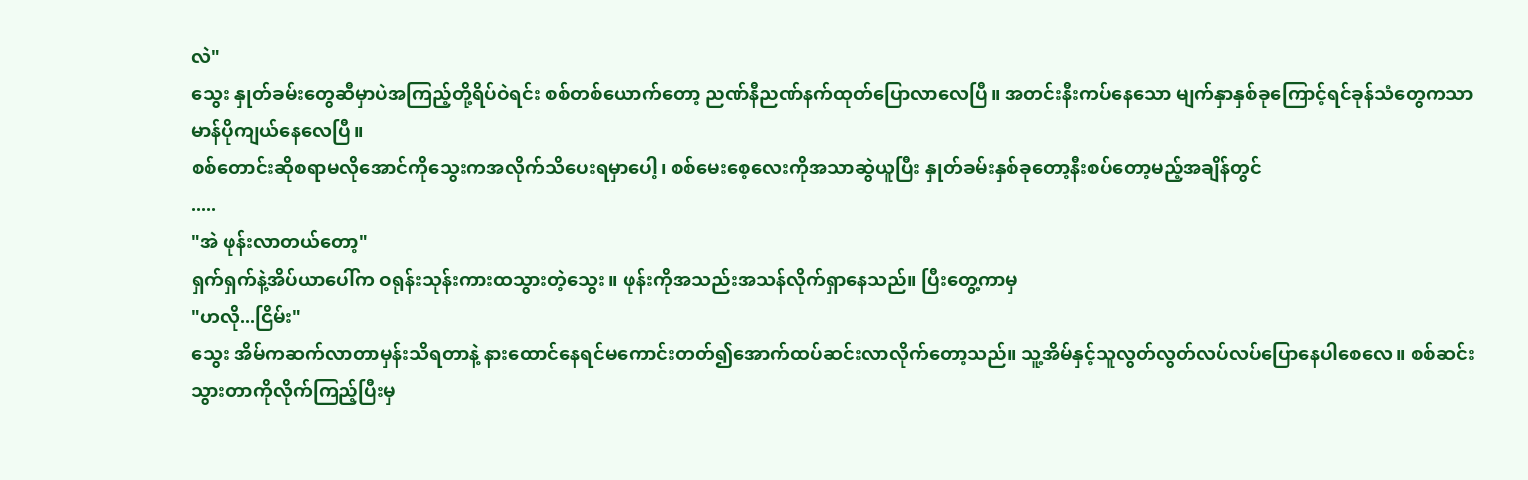လဲ"
သွေး နှုတ်ခမ်းတွေဆီမှာပဲအကြည့်တို့ရိပ်ဝဲရင်း စစ်တစ်ယောက်တော့ ညဏ်နီညဏ်နက်ထုတ်ပြောလာလေပြီ။ အတင်းနီးကပ်နေသော မျက်နှာနှစ်ခုကြောင့်ရင်ခုန်သံတွေကသာမာန်ပိုကျယ်နေလေပြီ။
စစ်တောင်းဆိုစရာမလိုအောင်ကိုသွေးကအလိုက်သိပေးရမှာပေါ့၊ စစ်မေးစေ့လေးကိုအသာဆွဲယူပြီး နှုတ်ခမ်းနှစ်ခုတော့နီးစပ်တော့မည့်အချိန်တွင်
.....
"အဲ ဖုန်းလာတယ်တော့"
ရှက်ရှက်နဲ့အိပ်ယာပေါ်က ဝရုန်းသုန်းကားထသွားတဲ့သွေး။ ဖုန်းကိုအသည်းအသန်လိုက်ရှာနေသည်။ ပြီးတွေ့ကာမှ
"ဟလို...ငြိမ်း"
သွေး အိမ်ကဆက်လာတာမှန်းသိရတာနဲ့ နားထောင်နေရင်မကောင်းတတ်၍အောက်ထပ်ဆင်းလာလိုက်တော့သည်။ သူ့အိမ်နှင့်သူလွတ်လွတ်လပ်လပ်ပြောနေပါစေလေ။ စစ်ဆင်းသွားတာကိုလိုက်ကြည့်ပြီးမှ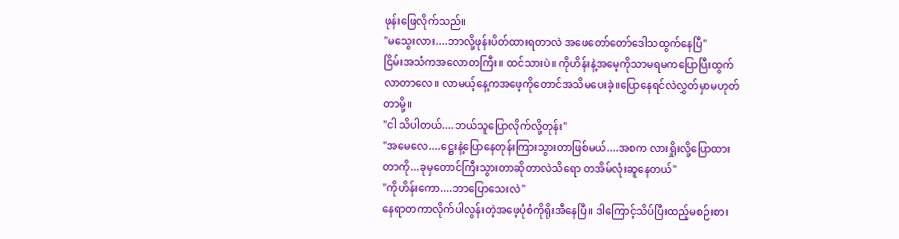ဖုန်းဖြေလိုက်သည်။
"မသွေးလား....ဘာလို့ဖုန်းပိတ်ထားရတာလဲ အဖေတော်တော်ဒေါသထွက်နေပြီ"
ငြိမ်းအသံကအလောတကြီး။ ထင်သားပဲ။ ကိုဟိန်းနဲ့အမေ့ကိုသာမရမကပြောပြီးထွက်လာတာလေ။ လာမယ့်နေ့ကအဖေ့ကိုတောင်အသိမပေးခဲ့။ပြောနေရင်လဲလွှတ်မှာမဟုတ်တာမို့။
"ငါ သိပါတယ်....ဘယ်သူပြောလိုက်လို့တုန်း"
"အမေလေ....ဋ္ဌေးနဲ့ပြောနေတုန်းကြားသွားတာဖြစ်မယ်....အစက လားရှိုးလို့ပြောထားတာကို...ခုမှတောင်ကြီးသွားတာဆိုတာလဲသိရော တအိမ်လုံးဆူနေတယ်"
"ကိုဟိန်းကော....ဘာပြောသေးလဲ"
နေရာတကာလိုက်ပါလွန်းတဲ့အဖေ့ပုံစံကိုရိုးအီနေပြီ။ ဒါကြောင့်သိပ်ပြီးထည့်မစဉ်းစား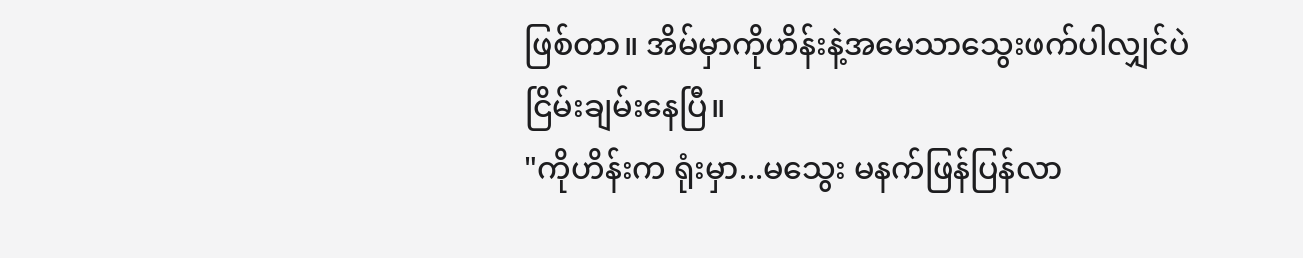ဖြစ်တာ။ အိမ်မှာကိုဟိန်းနဲ့အမေသာသွေးဖက်ပါလျှင်ပဲငြိမ်းချမ်းနေပြီ။
"ကိုဟိန်းက ရုံးမှာ...မသွေး မနက်ဖြန်ပြန်လာ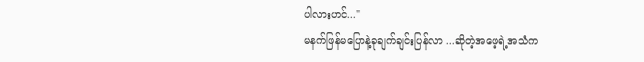ပါလားဟင်..."
မနက်ဖြန်မပြောနဲ့ခုချက်ချင်းပြန်လာ ...ဆိုတဲ့အဖေ့ရဲ့အသံက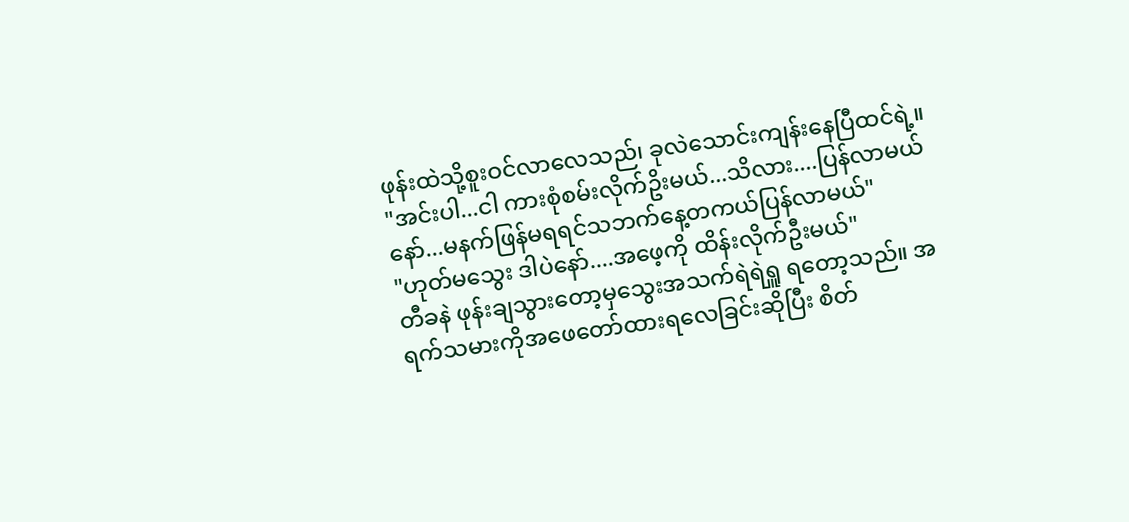ဖုန်းထဲသို့စူးဝင်လာလေသည်၊ ခုလဲသောင်းကျန်းနေပြီထင်ရဲ့။
"အင်းပါ...ငါ ကားစုံစမ်းလိုက်ဥိးမယ်...သိလား....ပြန်လာမယ်နော်...မနက်ဖြန်မရရင်သဘက်နေ့တကယ်ပြန်လာမယ်"
"ဟုတ်မသွေး ဒါပဲနော်....အဖေ့ကို ထိန်းလိုက်ဦးမယ်"
တီခနဲ ဖုန်းချသွားတော့မှသွေးအသက်ရဲရဲရှူ ရတော့သည်။ အရက်သမားကိုအဖေတော်ထားရလေခြင်းဆိုပြီး စိတ်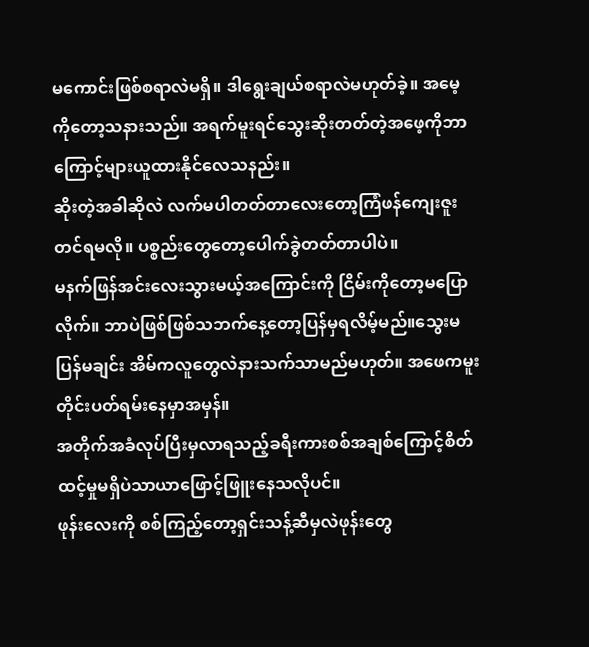မကောင်းဖြစ်စရာလဲမရှိ။ ဒါရွေးချယ်စရာလဲမဟုတ်ခဲ့။ အမေ့ကိုတော့သနားသည်။ အရက်မူးရင်သွေးဆိုးတတ်တဲ့အဖေ့ကိုဘာကြောင့်များယူထားနိုင်လေသနည်း။
ဆိုးတဲ့အခါဆိုလဲ လက်မပါတတ်တာလေးတော့ကြံဖန်ကျေးဇူးတင်ရမလို။ ပစ္စည်းတွေတော့ပေါက်ခွဲတတ်တာပါပဲ။
မနက်ဖြန်အင်းလေးသွားမယ့်အကြောင်းကို ငြိမ်းကိုတော့မပြောလိုက်။ ဘာပဲဖြစ်ဖြစ်သဘက်နေ့တော့ပြန်မှရလိမ့်မည်။သွေးမပြန်မချင်း အိမ်ကလူတွေလဲနားသက်သာမည်မဟုတ်။ အဖေကမူးတိုင်းပတ်ရမ်းနေမှာအမှန်။
အတိုက်အခံလုပ်ပြီးမှလာရသည့်ခရီးကားစစ်အချစ်ကြောင့်စိတ်ထင့်မှုမရှိပဲသာယာဖြောင့်ဖြူးနေသလိုပင်။
ဖုန်းလေးကို စစ်ကြည့်တော့ရှင်းသန့်ဆီမှလဲဖုန်းတွေ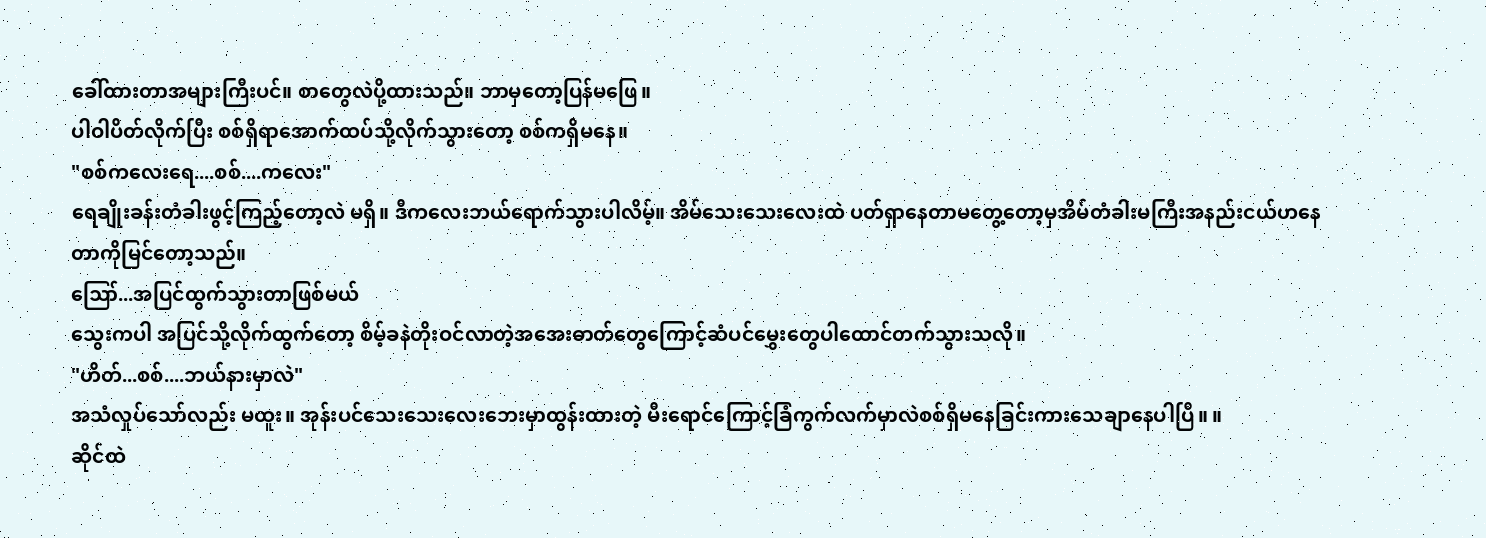ခေါ်ထားတာအများကြီးပင်။ စာတွေလဲပို့ထားသည်။ ဘာမှတော့ပြန်မဖြေ။
ပါဝါပိတ်လိုက်ပြီး စစ်ရှိရာအောက်ထပ်သို့လိုက်သွားတော့ စစ်ကရှိမနေ။
"စစ်ကလေးရေ....စစ်....ကလေး"
ရေချိုးခန်းတံခါးဖွင့်ကြည့်တော့လဲ မရှိ။ ဒီကလေးဘယ်ရောက်သွားပါလိမ့်။ အိမ်သေးသေးလေးထဲ ပတ်ရှာနေတာမတွေ့တော့မှအိမ်တံခါးမကြီးအနည်းငယ်ဟနေတာကိုမြင်တော့သည်။
ဪ...အပြင်ထွက်သွားတာဖြစ်မယ်
သွေးကပါ အပြင်သို့လိုက်ထွက်တော့ စိမ့်ခနဲတိုးဝင်လာတဲ့အအေးဓာတ်တွေကြောင့်ဆံပင်မွှေးတွေပါထောင်တက်သွားသလို။
"ဟိတ်...စစ်....ဘယ်နားမှာလဲ"
အသံလှုပ်သော်လည်း မထူး။ အုန်းပင်သေးသေးလေးဘေးမှာထွန်းထားတဲ့ မီးရောင်ကြောင့်ခြံကွက်လက်မှာလဲစစ်ရှိမနေခြင်းကားသေချာနေပါပြီ။ ။
ဆိုင်ထဲ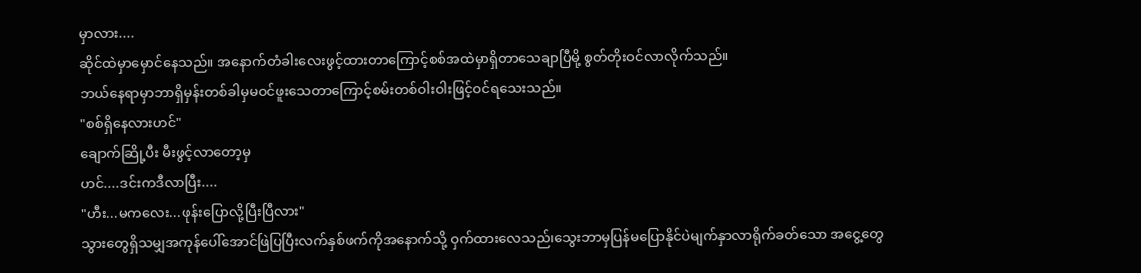မှာလား....
ဆိုင်ထဲမှာမှောင်နေသည်။ အနောက်တံခါးလေးဖွင့်ထားတာကြောင့်စစ်အထဲမှာရှိတာသေချာပြီမို့ စွတ်တိုးဝင်လာလိုက်သည်။
ဘယ်နေရာမှာဘာရှိမှန်းတစ်ခါမှမဝင်ဖူးသေတာကြောင့်စမ်းတစ်ဝါးဝါးဖြင့်ဝင်ရသေးသည်။
"စစ်ရှိနေလားဟင်"
ချောက်ဆြို့ပီး မီးဖွင့်လာတော့မှ
ဟင်....ဒင်းကဒီလာပြီး....
"ဟီး...မကလေး...ဖုန်းပြောလို့ပြီးပြီလား"
သွားတွေရှိသမျှအကုန်ပေါ်အောင်ဖြဲပြပြီးလက်နှစ်ဖက်ကိုအနောက်သို့ ဝှက်ထားလေသည်၊သွေးဘာမှပြန်မပြောနိုင်ပဲမျက်နှာလာရိုက်ခတ်သော အငွေ့တွေ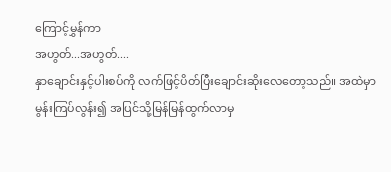ကြောင့်မွှန်ကာ
အဟွတ်...အဟွတ်....
နှာချောင်းနှင့်ပါးစပ်ကို လက်ဖြင့်ပိတ်ပြီးချောင်းဆိုးလေတော့သည်။ အထဲမှာမွန်းကြပ်လွန်း၍ အပြင်သို့မြန်မြန်ထွက်လာမှ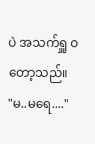ပဲ အသက်ရှူ ဝတော့သည်။
"မ..မရေ...."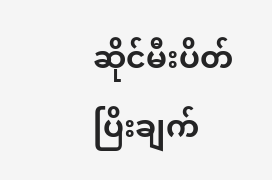ဆိုင်မီးပိတ်ပြိးချက်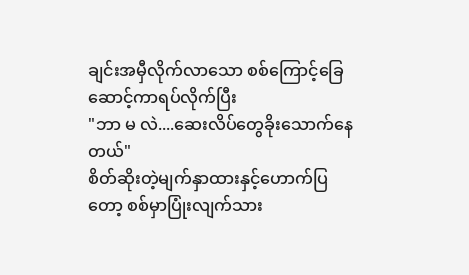ချင်းအမှီလိုက်လာသော စစ်ကြောင့်ခြေဆောင့်ကာရပ်လိုက်ပြီး
"ဘာ မ လဲ....ဆေးလိပ်တွေခိုးသောက်နေတယ်"
စိတ်ဆိုးတဲ့မျက်နှာထားနှင့်ဟောက်ပြတော့ စစ်မှာပြုံးလျက်သား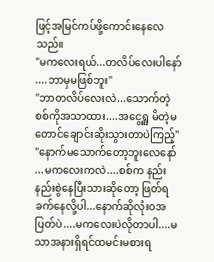ဖြင့်အမြင်ကပ်ဖို့ကောင်းနေလေသည်။
"မကလေးရယ်...တလိပ်လေးပါနော်....ဘာမှမဖြစ်ဘူး"
"ဘာတလိပ်လေးလဲ...သောက်တဲ့စစ်ကိုအသာထား....အငွေ့ရှူ မိတဲ့မတောင်ချောင်းဆိုးသွားတာပဲကြည့်"
"နောက်မသောက်တော့ဘူးလေနော်...မကလေးကလဲ....စစ်က နည်းနည်းစွဲနေပြီးသားဆိုတော့ ဖြတ်ရခက်နေလို့ပါ...နောက်ဆိုလုံးဝအပြတ်ပဲ....မကလေးပဲလိုတာပါ....မသာအနားရှိရင်ထမင်းမစားရ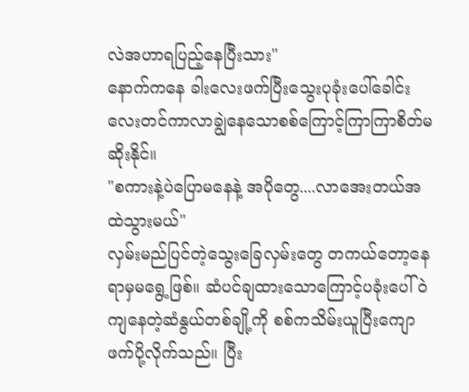လဲအဟာရပြည့်နေပြီးသား"
နောက်ကနေ ခါးလေးဖက်ပြီးသွေးပုခုံးပေါ်ခေါင်းလေးတင်ကာလာချွဲနေသောစစ်ကြောင့်ကြာကြာစိတ်မဆိုးနိုင်။
"စကားနဲ့ပဲပြောမနေနဲ့ အပိုတွေ....လာအေးတယ်အထဲသွားမယ်"
လှမ်းမည်ပြင်တဲ့သွေးခြေလှမ်းတွေ တကယ်တော့နေရာမှမရွေ့ဖြစ်။ ဆံပင်ချထားသောကြောင့်ပခုံးပေါ်ဝဲကျနေတဲ့ဆံနွယ်တစ်ချို့ကို စစ်ကသိမ်းယူပြီးကျောဖက်ပို့လိုက်သည်။ ပြီး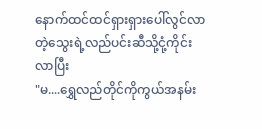နောက်ထင်ထင်ရှားရှားပေါ်လွင်လာတဲ့သွေးရဲ့လည်ပင်းဆီသို့ငုံ့ကိုင်းလာပြီး
"မ....ရွှေလည်တိုင်ကိုကွယ်အနမ်း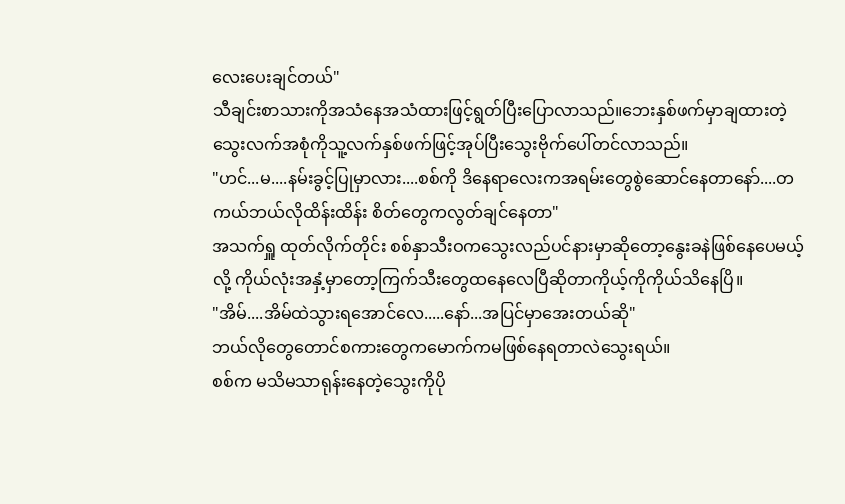လေးပေးချင်တယ်"
သီချင်းစာသားကိုအသံနေအသံထားဖြင့်ရွတ်ပြီးပြောလာသည်။ဘေးနှစ်ဖက်မှာချထားတဲ့သွေးလက်အစုံကိုသူ့လက်နှစ်ဖက်ဖြင့်အုပ်ပြီးသွေးဗိုက်ပေါ်တင်လာသည်။
"ဟင်...မ....နမ်းခွင့်ပြုမှာလား....စစ်ကို ဒိနေရာလေးကအရမ်းတွေစွဲဆောင်နေတာနော်....တကယ်ဘယ်လိုထိန်းထိန်း စိတ်တွေကလွတ်ချင်နေတာ"
အသက်ရှူ ထုတ်လိုက်တိုင်း စစ်နှာသီးဝကသွေးလည်ပင်နားမှာဆိုတော့နွေးခနဲဖြစ်နေပေမယ့်လို့ ကိုယ်လုံးအနှံ့မှာတော့ကြက်သီးတွေထနေလေပြီဆိုတာကိုယ့်ကိုကိုယ်သိနေပြိ။
"အိမ်....အိမ်ထဲသွားရအောင်လေ.....နော်...အပြင်မှာအေးတယ်ဆို"
ဘယ်လိုတွေတောင်စကားတွေကမောက်ကမဖြစ်နေရတာလဲသွေးရယ်။
စစ်က မသိမသာရုန်းနေတဲ့သွေးကိုပို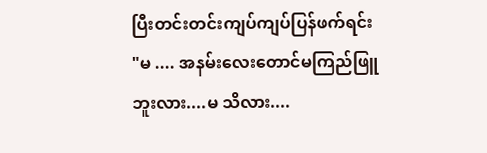ပြီးတင်းတင်းကျပ်ကျပ်ပြန်ဖက်ရင်း
"မ .... အနမ်းလေးတောင်မကြည်ဖြူ ဘူးလား....မ သိလား....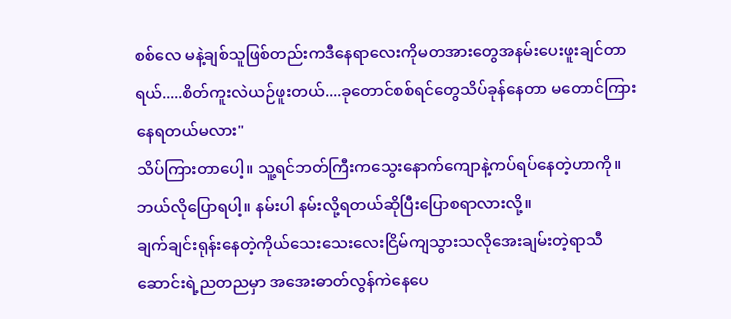စစ်လေ မနဲ့ချစ်သူဖြစ်တည်းကဒီနေရာလေးကိုမတအားတွေအနမ်းပေးဖူးချင်တာရယ်.....စိတ်ကူးလဲယဉ်ဖူးတယ်....ခုတောင်စစ်ရင်တွေသိပ်ခုန်နေတာ မတောင်ကြားနေရတယ်မလား"
သိပ်ကြားတာပေါ့။ သူ့ရင်ဘတ်ကြီးကသွေးနောက်ကျောနဲ့ကပ်ရပ်နေတဲ့ဟာကို။ ဘယ်လိုပြောရပါ့။ နမ်းပါ နမ်းလို့ရတယ်ဆိုပြီးပြောစရာလားလို့။
ချက်ချင်းရုန်းနေတဲ့ကိုယ်သေးသေးလေးငြိမ်ကျသွားသလိုအေးချမ်းတဲ့ရာသီဆောင်းရဲ့ညတညမှာ အအေးဓာတ်လွန်ကဲနေပေ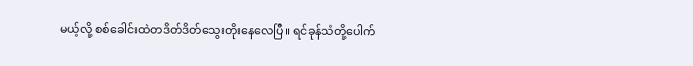မယ့်လို့ စစ်ခေါင်းထဲတဒိတ်ဒိတ်သွေးတိုးနေလေပြီ။ ရင်ခုန်သံတို့ပေါက်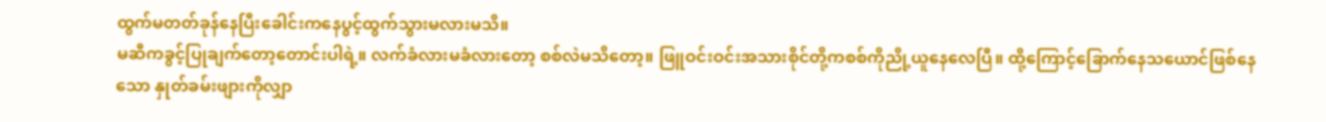ထွက်မတတ်ခုန်နေပြီးခေါင်းကနေပွင့်ထွက်သွားမလားမသိ။
မဆီကခွင့်ပြုချက်တော့တောင်းပါရဲ့။ လက်ခံလားမခံလားတော့ စစ်လဲမသိတော့။ ဖြူဝင်းဝင်းအသားစိုင်တို့ကစစ်ကိုညို့ယူနေလေပြီ။ ထို့ကြောင့်ခြောက်နေသယောင်ဖြစ်နေသော နှုတ်ခမ်းဖျားကိုလျှာ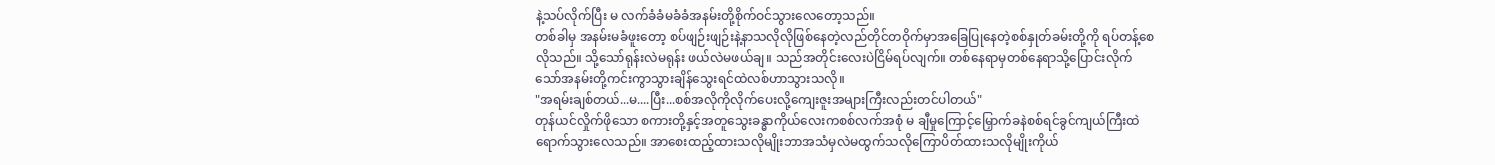နဲ့သပ်လိုက်ပြီး မ လက်ခံခံမခံခံအနမ်းတို့စိုက်ဝင်သွားလေတော့သည်။
တစ်ခါမှ အနမ်းမခံဖူးတော့ စပ်ဖျဉ်းဖျဉ်းနဲ့နာသလိုလိုဖြစ်နေတဲ့လည်တိုင်တဝိုက်မှာအခြေပြုနေတဲ့စစ်နှုတ်ခမ်းတို့ကို ရပ်တန့်စေလိုသည်။ သို့သော်ရုန်းလဲမရုန်း ဖယ်လဲမဖယ်ချ။ သည်အတိုင်းလေးပဲငြိမ်ရပ်လျက်။ တစ်နေရာမှတစ်နေရာသို့ပြောင်းလိုက်သော်အနမ်းတို့ကင်းကွာသွားချိန်သွေးရင်ထဲလစ်ဟာသွားသလို။
"အရမ်းချစ်တယ်...မ....ပြီး...စစ်အလိုကိုလိုက်ပေးလို့ကျေးဇူးအများကြီးလည်းတင်ပါတယ်"
တုန်ယင်လှိုက်ဖိုသော စကားတို့နှင့်အတူသွေးခန္ဓာကိုယ်လေးကစစ်လက်အစုံ မ ချီမှုကြောင့်မြှောက်ခနဲစစ်ရင်ခွင်ကျယ်ကြီးထဲရောက်သွားလေသည်။ အာစေးထည့်ထားသလိုမျိုးဘာအသံမှလဲမထွက်သလိုကြောပိတ်ထားသလိုမျိုးကိုယ်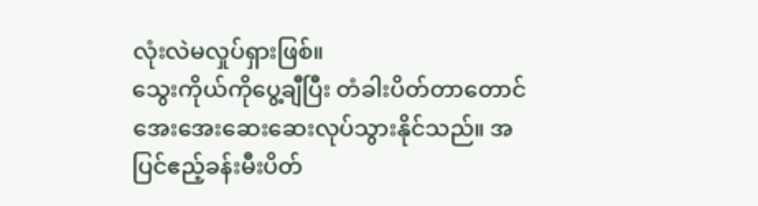လုံးလဲမလှုပ်ရှားဖြစ်။
သွေးကိုယ်ကိုပွေ့ချီပြီး တံခါးပိတ်တာတောင်အေးအေးဆေးဆေးလုပ်သွားနိုင်သည်။ အပြင်ဧည့်ခန်းမီးပိတ်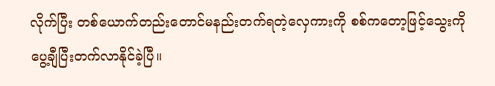လိုက်ပြီး တစ်ယောက်တည်းတောင်မနည်းတက်ရတဲ့လှေကားကို စစ်ကတော့ဖြင့်သွေးကိုပွေ့ချီပြီးတက်လာနိုင်ခဲ့ပြီ။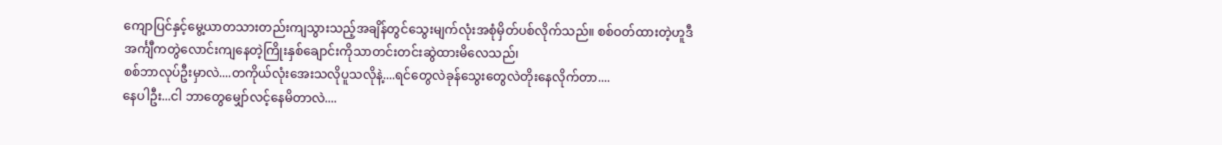ကျောပြင်နှင့်မွေ့ယာတသားတည်းကျသွားသည့်အချိန်တွင်သွေးမျက်လုံးအစုံမှိတ်ပစ်လိုက်သည်။ စစ်ဝတ်ထားတဲ့ဟူဒီအင်္ကျီကတွဲလောင်းကျနေတဲ့ကြိုးနှစ်ချောင်းကိုသာတင်းတင်းဆွဲထားမိလေသည်၊
စစ်ဘာလုပ်ဦးမှာလဲ....တကိုယ်လုံးအေးသလိုပူသလိုနဲ့....ရင်တွေလဲခုန်သွေးတွေလဲတိုးနေလိုက်တာ....
နေပါဦး...ငါ ဘာတွေမျှော်လင့်နေမိတာလဲ....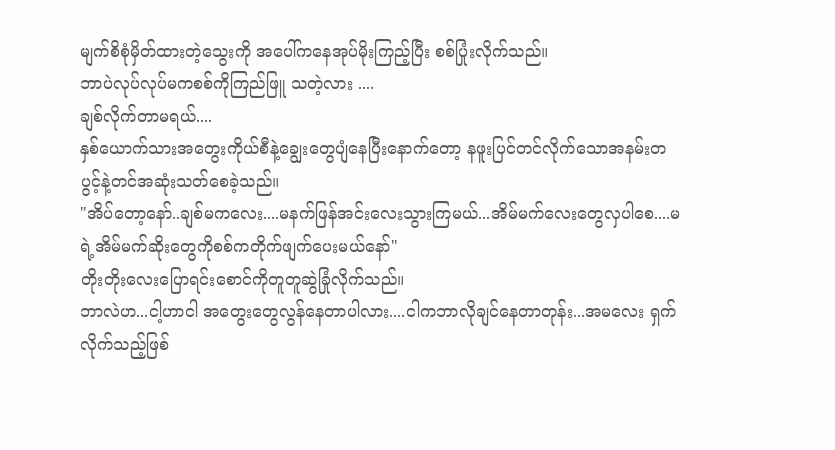မျက်စိစုံမှိတ်ထားတဲ့သွေးကို အပေါ်ကနေအုပ်မိုးကြည့်ပြီး စစ်ပြုံးလိုက်သည်။
ဘာပဲလုပ်လုပ်မကစစ်ကိုကြည်ဖြူ သတဲ့လား ....
ချစ်လိုက်တာမရယ်....
နှစ်ယောက်သားအတွေးကိုယ်စီနဲ့ချွေးတွေပျံနေပြီးနောက်တော့ နဖူးပြင်တင်လိုက်သောအနမ်းတပွင့်နဲ့တင်အဆုံးသတ်စေခဲ့သည်။
"အိပ်တော့နော်..ချစ်မကလေး....မနက်ဖြန်အင်းလေးသွားကြမယ်...အိမ်မက်လေးတွေလှပါစေ....မရဲ့အိမ်မက်ဆိုးတွေကိုစစ်ကတိုက်ဖျက်ပေးမယ်နော်"
တိုးတိုးလေးပြောရင်းစောင်ကိုတူတူဆွဲခြုံလိုက်သည်။
ဘာလဲဟ...ငါ့ဟာငါ အတွေးတွေလွန်နေတာပါလား....ငါကဘာလိုချင်နေတာတုန်း...အမလေး ရှက်လိုက်သည့်ဖြစ်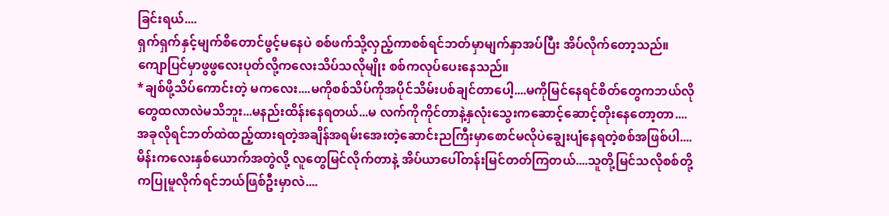ခြင်းရယ်....
ရှက်ရှက်နှင့်မျက်စိတောင်ဖွင့်မနေပဲ စစ်ဖက်သို့လှည့်ကာစစ်ရင်ဘတ်မှာမျက်နှာအပ်ပြီး အိပ်လိုက်တော့သည်။ကျောပြင်မှာဖွဖွလေးပုတ်လို့ကလေးသိပ်သလိုမျိုး စစ်ကလုပ်ပေးနေသည်။
*ချစ်ဖို့သိပ်ကောင်းတဲ့ မကလေး....မကိုစစ်သိပ်ကိုအပိုင်သိမ်းပစ်ချင်တာပေါ့....မကိုမြင်နေရင်စိတ်တွေကဘယ်လိုတွေထလာလဲမသိဘူး...မနည်းထိန်းနေရတယ်...မ လက်ကိုကိုင်တာနဲ့နှလုံးသွေးကဆောင့်ဆောင့်တိုးနေတော့တာ....အခုလိုရင်ဘတ်ထဲထည့်ထားရတဲ့အချိန်အရမ်းအေးတဲ့ဆောင်းညကြီးမှာစောင်မလိုပဲချွေးပျံနေရတဲ့စစ်အဖြစ်ပါ....မိန်းကလေးနှစ်ယောက်အတွဲလို့ လူတွေမြင်လိုက်တာနဲ့ အိပ်ယာပေါ်တန်းမြင်တတ်ကြတယ်....သူတို့မြင်သလိုစစ်တို့ကပြုမူလိုက်ရင်ဘယ်ဖြစ်ဦးမှာလဲ....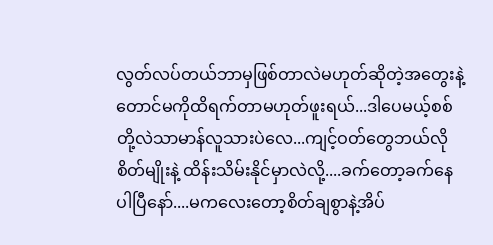လွတ်လပ်တယ်ဘာမှဖြစ်တာလဲမဟုတ်ဆိုတဲ့အတွေးနဲ့တောင်မကိုထိရက်တာမဟုတ်ဖူးရယ်...ဒါပေမယ့်စစ်တို့လဲသာမာန်လူသားပဲလေ...ကျင့်ဝတ်တွေဘယ်လိုစိတ်မျိုးနဲ့ ထိန်းသိမ်းနိုင်မှာလဲလို့....ခက်တော့ခက်နေပါပြီနော်....မကလေးတော့စိတ်ချစွာနဲ့အိပ်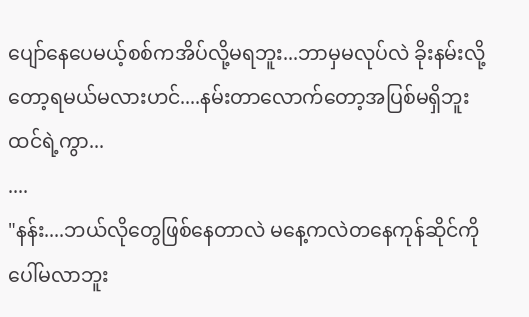ပျော်နေပေမယ့်စစ်ကအိပ်လို့မရဘူး...ဘာမှမလုပ်လဲ ခိုးနမ်းလို့တော့ရမယ်မလားဟင်....နမ်းတာလောက်တော့အပြစ်မရှိဘူးထင်ရဲ့ကွာ...
....
"နန်း....ဘယ်လိုတွေဖြစ်နေတာလဲ မနေ့ကလဲတနေကုန်ဆိုင်ကိုပေါ်မလာဘူး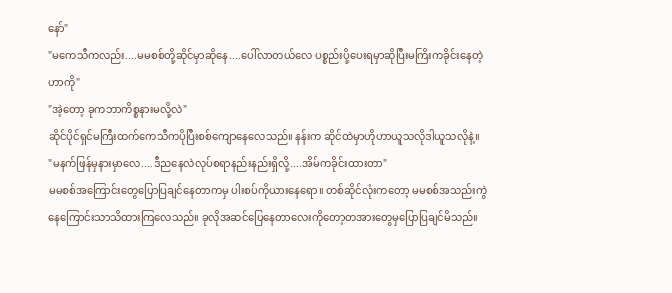နော်"
"မကေသီကလည်း....မမစစ်တို့ဆိုင်မှာဆိုနေ....ပေါ်လာတယ်လေ ပစ္စည်းပို့ပေးရမှာဆိုပြီးမကြိးကခိုင်းနေတဲ့ဟာကို"
"အဲ့တော့ ခုကဘာကိစ္စနားမလို့လဲ"
ဆိုင်ပိုင်ရှင်မကြီးထက်ကေသီကပိုပြီးစစ်ကျောနေလေသည်။ နန်းက ဆိုင်ထဲမှာဟိုဟာယူသလိုဒါယူသလိုနဲ့။
"မနက်ဖြန်မှနားမှာလေ....ဒီညနေလဲလုပ်စရာနည်းနည်းရှိလို့....အိမ်ကခိုင်းထားတာ"
မမစစ်အကြောင်းတွေပြောပြချင်နေတာကမှ ပါးစပ်ကိုယားနေရော။ တစ်ဆိုင်လုံးကတော့ မမစစ်အသည်းကွဲနေကြောင်းသာသိထားကြလေသည်။ ခုလိုအဆင်ပြေနေတာလေးကိုတော့တအားတွေမှပြောပြချင်မိသည်။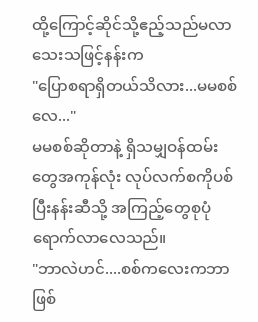ထို့ကြောင့်ဆိုင်သို့ဧည့်သည်မလာသေးသဖြင့်နန်းက
"ပြောစရာရှိတယ်သိလား...မမစစ်လေ..."
မမစစ်ဆိုတာနဲ့ ရှိသမျှဝန်ထမ်းတွေအကုန်လုံး လုပ်လက်စကိုပစ်ပြီးနန်းဆီသို့ အကြည့်တွေစုပုံရောက်လာလေသည်။
"ဘာလဲဟင်....စစ်ကလေးကဘာဖြစ်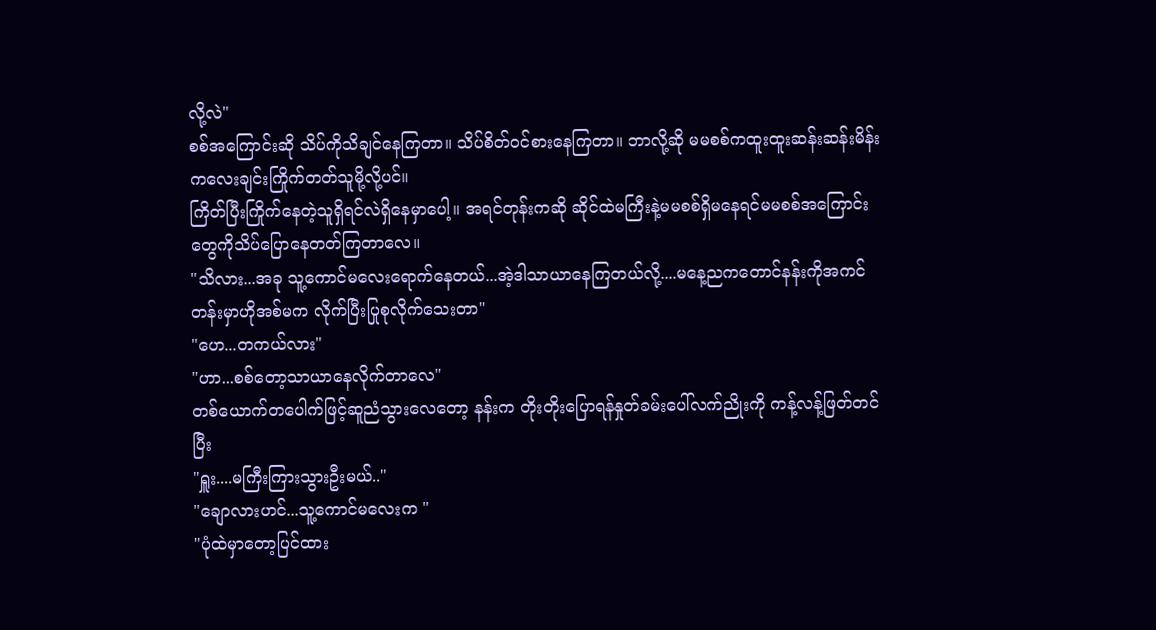လို့လဲ"
စစ်အကြောင်းဆို သိပ်ကိုသိချင်နေကြတာ။ သိပ်စိတ်ဝင်စားနေကြတာ။ ဘာလို့ဆို မမစစ်ကထူးထူးဆန်းဆန်းမိန်းကလေးချင်းကြိုက်တတ်သူမို့လို့ပင်။
ကြိတ်ပြီးကြိုက်နေတဲ့သူရှိရင်လဲရှိနေမှာပေါ့။ အရင်တုန်းကဆို ဆိုင်ထဲမကြီးနဲ့မမစစ်ရှိမနေရင်မမစစ်အကြောင်းတွေကိုသိပ်ပြောနေတတ်ကြတာလေ။
"သိလား...အခု သူ့ကောင်မလေးရောက်နေတယ်...အဲ့ဒါသာယာနေကြတယ်လို့....မနေ့ညကတောင်နန်းကိုအကင်တန်းမှာဟိုအစ်မက လိုက်ပြီးပြုစုလိုက်သေးတာ"
"ဟေ...တကယ်လား"
"ဟာ...စစ်တော့သာယာနေလိုက်တာလေ"
တစ်ယောက်တပေါက်ဖြင့်ဆူညံသွားလေတော့ နန်းက တိုးတိုးပြောရန်နှုတ်ခမ်းပေါ်လက်ညိုးကို ကန့်လန့်ဖြတ်တင်ပြီး
"ရှူး....မကြီးကြားသွားဦးမယ်.."
"ချောလားဟင်...သူ့ကောင်မလေးက "
"ပုံထဲမှာတော့ပြင်ထား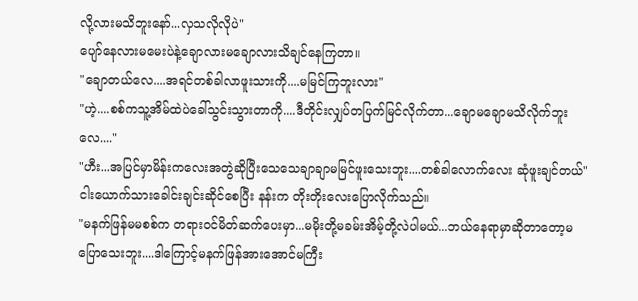လို့လားမသိဘူးနော်...လှသလိုလိုပဲ"
ပျော်နေလားမမေးပဲနဲ့ချောလားမချောလားသိချင်နေကြတာ။
"ချောတယ်လေ....အရင်တစ်ခါလာဖူးသားကို....မမြင်ကြဘူးလား"
"ဟဲ့....စစ်ကသူ့အိမ်ထဲပဲခေါ်သွင်းသွားတာကို....ဒီတိုင်းလျှပ်တပြက်မြင်လိုက်တာ...ချောမချောမသိလိုက်ဘူးလေ...."
"ဟီး...အပြင်မှာမိန်းကလေးအတွဲဆိုပြီးသေသေချာချာမမြင်ဖူးသေးဘူး....တစ်ခါလောက်လေး ဆုံဖူးချင်တယ်"
ငါးယောက်သားခေါင်းချင်းဆိုင်စေပြီး နန်းက တိုးတိုးလေးပြောလိုက်သည်။
"မနက်ဖြန်မမစစ်က တရားဝင်မိတ်ဆက်ပေးမှာ...မမိုးတို့မခမ်းအိမ့်တို့လဲပါမယ်...ဘယ်နေရာမှာဆိုတာတော့မပြောသေးဘူး....ဒါကြောင့်မနက်ဖြန်အားအောင်မကြီး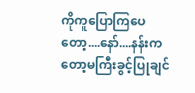ကိုကူပြောကြပေတော့....နော်....နန်းကတော့မကြီးခွင့်ပြုချင်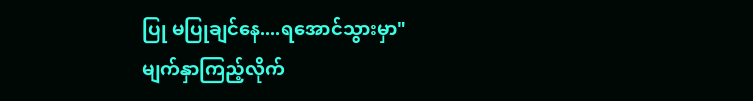ပြု မပြုချင်နေ....ရအောင်သွားမှာ"
မျက်နှာကြည့်လိုက်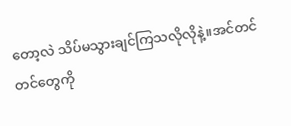တော့လဲ သိပ်မသွားချင်ကြသလိုလိုနဲ့။အင်တင်တင်တွေကို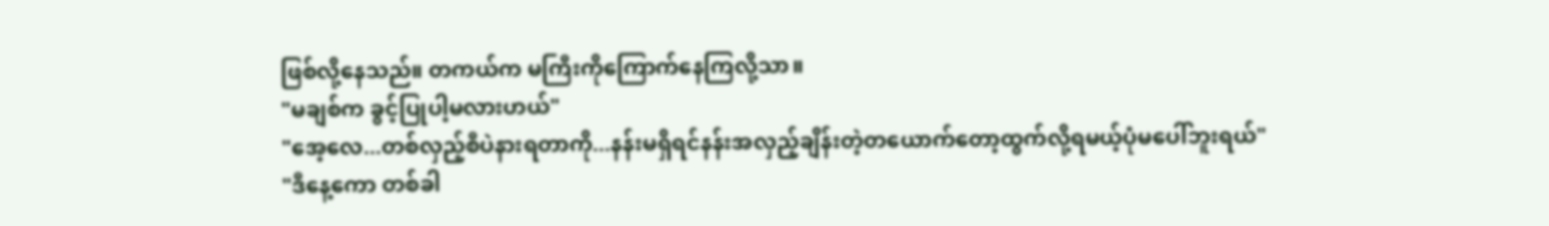ဖြစ်လို့နေသည်။ တကယ်က မကြီးကိုကြောက်နေကြလို့သာ။
"မချစ်က ခွင့်ပြုပါ့မလားဟယ်"
"အေ့လေ...တစ်လှည့်စီပဲနားရတာကို...နန်းမရှိရင်နန်းအလှည့်ချိန်းတဲ့တယောက်တော့ထွက်လို့ရမယ့်ပုံမပေါ်ဘူးရယ်"
"ဒီနေ့ကော တစ်ခါ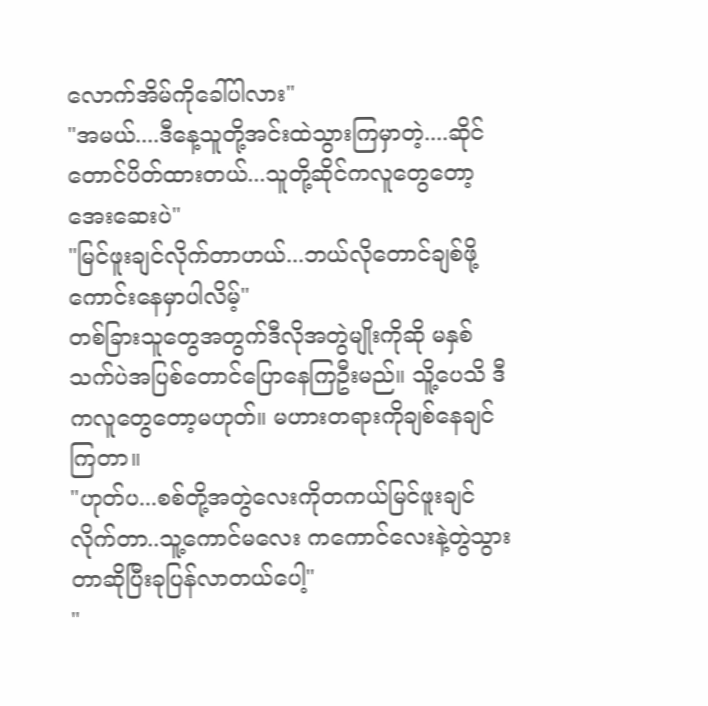လောက်အိမ်ကိုခေါ်ပါလား"
"အမယ်....ဒီနေ့သူတို့အင်းထဲသွားကြမှာတဲ့....ဆိုင်တောင်ပိတ်ထားတယ်...သူတို့ဆိုင်ကလူတွေတော့အေးဆေးပဲ"
"မြင်ဖူးချင်လိုက်တာဟယ်...ဘယ်လိုတောင်ချစ်ဖို့ကောင်းနေမှာပါလိမ့်"
တစ်ခြားသူတွေအတွက်ဒီလိုအတွဲမျိုးကိုဆို မနှစ်သက်ပဲအပြစ်တောင်ပြောနေကြဦးမည်။ သိူ့ပေသိ ဒီကလူတွေတော့မဟုတ်။ မဟားတရားကိုချစ်နေချင်ကြတာ။
"ဟုတ်ပ...စစ်တို့အတွဲလေးကိုတကယ်မြင်ဖူးချင်လိုက်တာ..သူ့ကောင်မလေး ကကောင်လေးနဲ့တွဲသွားတာဆိုပြီးခုပြန်လာတယ်ပေါ့"
"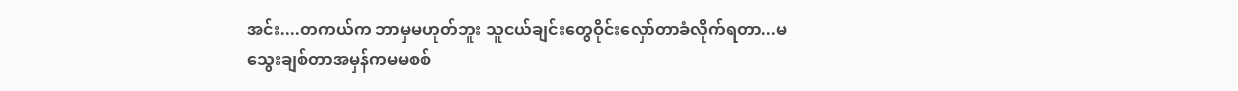အင်း....တကယ်က ဘာမှမဟုတ်ဘူး သူငယ်ချင်းတွေဝိုင်းလှော်တာခံလိုက်ရတာ...မသွေးချစ်တာအမှန်ကမမစစ်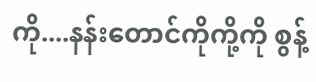ကို....နန်းတောင်ကိုကို့ကို စွန့်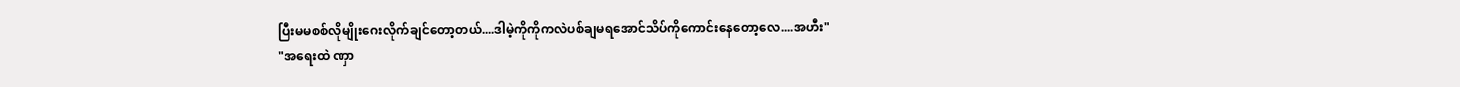ပြီးမမစစ်လိုမျိုးဂေးလိုက်ချင်တော့တယ်....ဒါမဲ့ကိုကိုကလဲပစ်ချမရအောင်သိပ်ကိုကောင်းနေတော့လေ....အဟီး"
"အရေးထဲ ဏှာ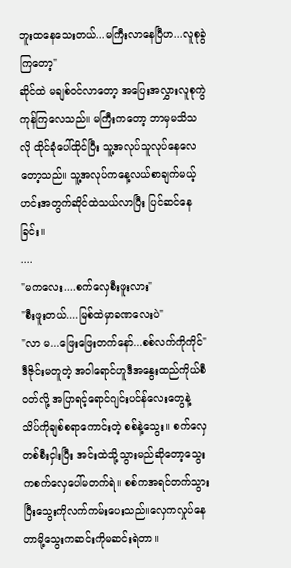ဘူးထနေသေးတယ်...မကြီးလာနေပြီဟ...လူစုခွဲကြတော့"
ဆိုင်ထဲ မချစ်ဝင်လာတော့ အပြေးအလွှားလူစုကွဲကုန်ကြလေသည်။ မကြီးကတော့ ဘာမှမသိသလို ထိုင်ခုံပေါ်ထိုင်ပြီး သူ့အလုပ်သူလုပ်နေလေတော့သည်။ သူ့အလုပ်ကနေ့လယ်စာချက်မယ့်ဟင်းအတွက်ဆိုင်ထဲသယ်လာပြီး ပြင်ဆင်နေခြင်း။
....
"မကလေး....စက်လှေစီးဖူးလား"
"စီးဖူးတယ်....မြစ်ထဲမှာခဏလေးပဲ"
"လာ မ...ဖြေးဖြေးတက်နော်...စစ်လက်ကိုကိုင်"
ဒီဇိုင်းမတူတဲ့ အဝါရောင်ဟူဒီအနွေးထည်ကိုယ်စီဝတ်လို့ အပြာရင့်ရောင်ဂျင်းပင်န်လေးတွေနဲ့ သိပ်ကိုချစ်စရာကောင်းတဲ့ စစ်နဲ့သွေး။ စက်လှေတစ်စီးငှါးပြီး အင်းထဲသို့သွားမည်ဆိုတော့သွေးကစက်လှေပေါ်မတက်ရဲ။ စစ်ကအရင်တက်သွားပြီးသွေးကိုလက်ကမ်းပေးသည်။လှေကလှုပ်နေတာမို့သွေးကဆင်းကိုမဆင်းရဲတာ။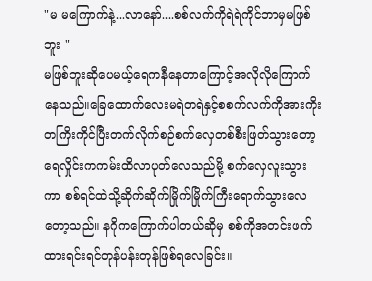"မ မကြောက်နဲ့...လာနော်....စစ်လက်ကိုရဲရဲကိုင်ဘာမှမဖြစ်ဘူး "
မဖြစ်ဘူးဆိုပေမယ့်ရေကနီနေတာကြောင့်အလိုလိုကြောက်နေသည်။ခြေထောက်လေးမရဲတရဲနှင့်စစက်လက်ကိုအားကိုးတကြိးကိုင်ပြီးတက်လိုက်စဉ်စက်လှေတစ်စီးဖြတ်သွားတော့ရေလှိုင်းကကမ်းထိလာပုတ်လေသည်မို့ စက်လှေလူးသွားကာ စစ်ရင်ထဲသို့ဆိုက်ဆိုက်မြိုက်မြိုက်ကြီးရောက်သွားလေတော့သည်။ နဂိုကကြောက်ပါတယ်ဆိုမှ စစ်ကိုအတင်းဖက်ထားရင်းရင်တုန်ပန်းတုန်ဖြစ်ရလေခြင်း။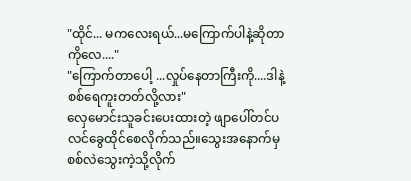"ထိုင်... မကလေးရယ်...မကြောက်ပါနဲ့ဆိုတာကိုလေ...."
"ကြောက်တာပေါ့ ...လှုပ်နေတာကြီးကို....ဒါနဲ့ စစ်ရေကူးတတ်လို့လား"
လှေမောင်းသူခင်းပေးထားတဲ့ ဖျာပေါ်တင်ပလင်ခွေထိုင်စေလိုက်သည်။သွေးအနောက်မှ စစ်လဲသွေးကဲ့သို့လိုက်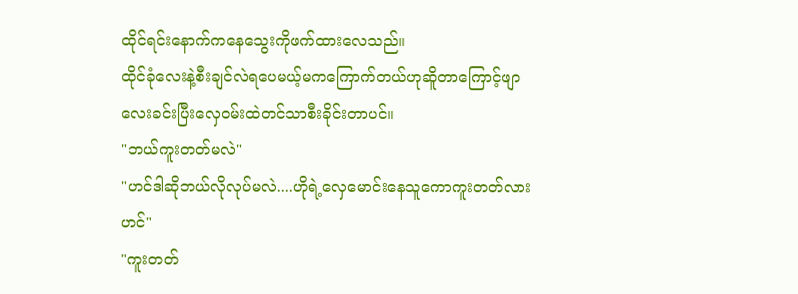ထိုင်ရင်းနောက်ကနေသွေးကိုဖက်ထားလေသည်။
ထိုင်ခုံလေးနဲ့စီးချင်လဲရပေမယ့်မကကြောက်တယ်ဟုဆိူတာကြောင့်ဖျာလေးခင်းပြီးလှေဝမ်းထဲတင်သာစီးခိုင်းတာပင်။
"ဘယ်ကူးတတ်မလဲ"
"ဟင်ဒါဆိုဘယ်လိုလုပ်မလဲ....ဟိုရဲ့လှေမောင်းနေသူကောကူးတတ်လားဟင်"
"ကူးတတ်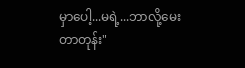မှာပေါ့...မရဲ့...ဘာလို့မေးတာတုန်း"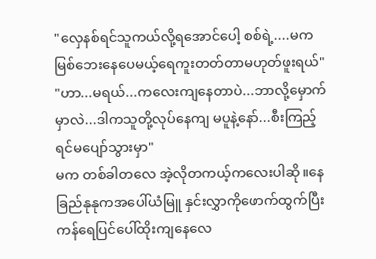"လှေနစ်ရင်သူကယ်လို့ရအောင်ပေါ့ စစ်ရဲ့....မကမြစ်ဘေးနေပေမယ့်ရေကူးတတ်တာမဟုတ်ဖူးရယ်"
"ဟာ...မရယ်...ကလေးကျနေတာပဲ...ဘာလို့မှောက်မှာလဲ...ဒါကသူတို့လုပ်နေကျ မပူနဲ့နော်...စီးကြည့်ရင်မပျော်သွားမှာ"
မက တစ်ခါတလေ အဲ့လိုတကယ့်ကလေးပါဆို။နေခြည်နုနုကအပေါ်ယံမြူ နှင်းလွှာကိုဖောက်ထွက်ပြီးကန်ရေပြင်ပေါ်ထိုးကျနေလေ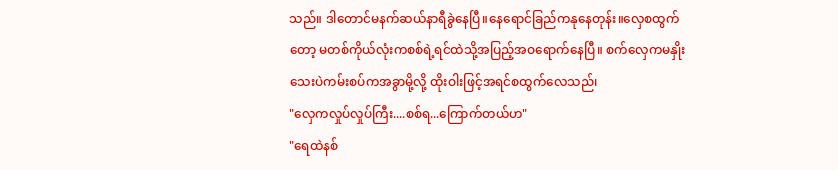သည်။ ဒါတောင်မနက်ဆယ်နာရီခွဲနေပြီ။နေရောင်ခြည်ကနုနေတုန်း။လှေစထွက်တော့ မတစ်ကိုယ်လုံးကစစ်ရဲ့ရင်ထဲသို့အပြည့်အဝရောက်နေပြီ။ စက်လှေကမနှိုးသေးပဲကမ်းစပ်ကအခွာမို့လို့ ထိုးဝါးဖြင့်အရင်စထွက်လေသည်၊
"လှေကလှုပ်လှုပ်ကြီး....စစ်ရ...ကြောက်တယ်ဟ"
"ရေထဲနစ်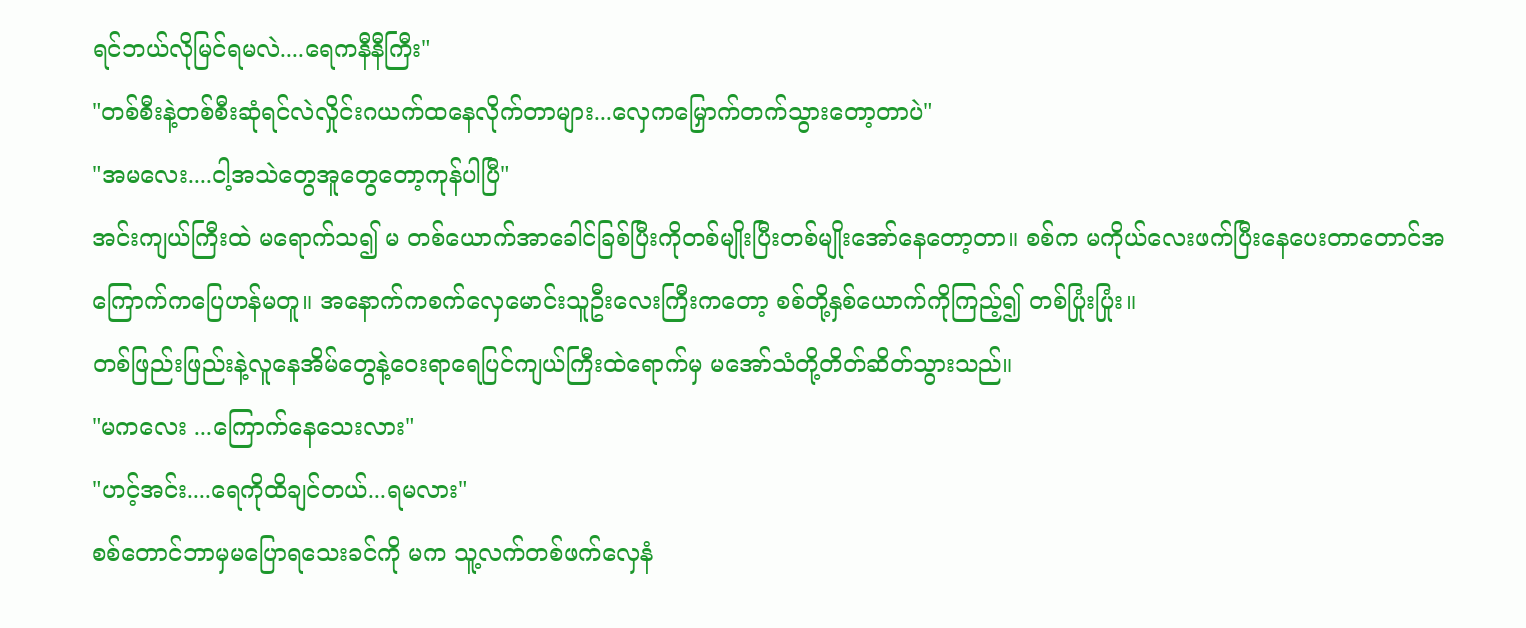ရင်ဘယ်လိုမြင်ရမလဲ....ရေကနီနီကြီး"
"တစ်စီးနဲ့တစ်စီးဆုံရင်လဲလှိုင်းဂယက်ထနေလိုက်တာများ...လှေကမြှောက်တက်သွားတော့တာပဲ"
"အမလေး....ငါ့အသဲတွေအူတွေတော့ကုန်ပါပြီ"
အင်းကျယ်ကြီးထဲ မရောက်သ၍ မ တစ်ယောက်အာခေါင်ခြစ်ပြီးကိုတစ်မျိုးပြီးတစ်မျိုးအော်နေတော့တာ။ စစ်က မကိုယ်လေးဖက်ပြီးနေပေးတာတောင်အကြောက်ကပြေဟန်မတူ။ အနောက်ကစက်လှေမောင်းသူဦးလေးကြီးကတော့ စစ်တို့နှစ်ယောက်ကိုကြည့်၍ တစ်ပြုံးပြုံး။
တစ်ဖြည်းဖြည်းနဲ့လူနေအိမ်တွေနဲ့ဝေးရာရေပြင်ကျယ်ကြီးထဲရောက်မှ မအော်သံတို့တိတ်ဆိတ်သွားသည်။
"မကလေး ...ကြောက်နေသေးလား"
"ဟင့်အင်း....ရေကိုထိချင်တယ်...ရမလား"
စစ်တောင်ဘာမှမပြောရသေးခင်ကို မက သူ့လက်တစ်ဖက်လှေနံ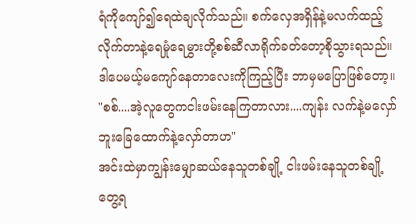ရံကိုကျော်၍ရေထဲချလိုက်သည်။ စက်လှေအရှိန်နဲ့မလက်ထည့်လိုက်တာနဲ့ရေမှုံရေမွှားတို့စစ်ဆီလာရိုက်ခတ်တော့စိုသွားရသည်။ ဒါပေမယ့်မကျော်နေတာလေးကိုကြည့်ပြီး ဘာမှမပြောဖြစ်တော့။
"စစ်....အဲ့လူတွေကငါးဖမ်းနေကြတာလား....ကျန်း လက်နဲ့မလှော်ဘူးခြေထောက်နဲ့လှော်တာဟ"
အင်းထဲမှာကျွန်းမျှောဆယ်နေသူတစ်ချို့ ငါးဖမ်းနေသူတစ်ချို့တွေ့ရ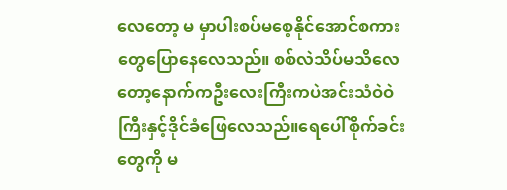လေတော့ မ မှာပါးစပ်မစေ့နိုင်အောင်စကားတွေပြောနေလေသည်။ စစ်လဲသိပ်မသိလေတော့နောက်ကဦးလေးကြီးကပဲအင်းသံဝဲဝဲကြီးနှင့်ဒိုင်ခံဖြေလေသည်။ရေပေါ်စိုက်ခင်းတွေကို မ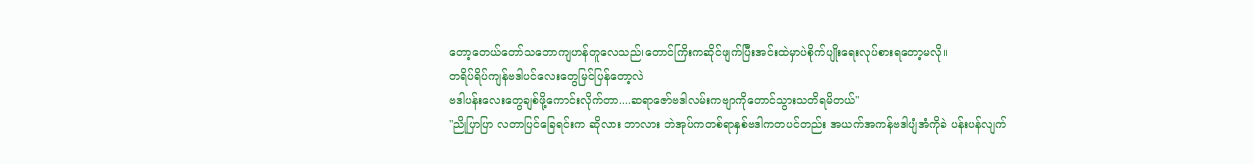တော့တေယ်တော်သဘောကျဟန်တူလေသည်၊တောင်ကြိးကဆိုင်ဖျက်ပြီးအင်းထဲမှာပဲစိုက်ပျိုးရေးလုပ်စားရတော့မလို။
တရိပ်ရိပ်ကျန်ဗဒါပင်လေးတွေမြင်ပြန်တော့လဲ
ဗဒါပန်းလေးတွေချစ်ဖို့ကောင်းလိုက်တာ....ဆရာဇော်ဗဒါလမ်းကဗျာကိုတောင်သွားသတိရမိတယ်"
"ညိုပြာပြာ လတာပြင်ခြေရင်းက ဆိုလား ဘာလား ဘဲအုပ်ကတစ်ရာနှစ်ဗဒါကတပင်တည်း အယက်အကန်ဗဒါပျံအံကိုခဲ ပန်းပန်လျက်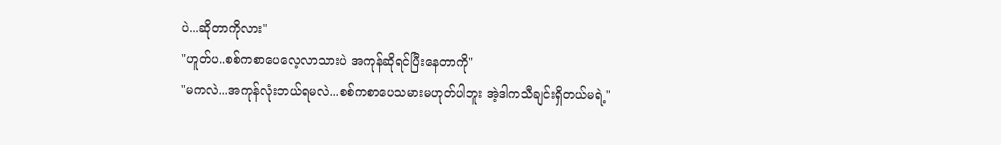ပဲ...ဆိုတာကိုလား"
"ဟူတ်ပ..စစ်ကစာပေလေ့လာသားပဲ အကုန်ဆိုရင်ပြီးနေတာကို"
"မကလဲ...အကုန်လုံးဘယ်ရမလဲ...စစ်ကစာပေသမားမဟုတ်ပါဘူး အဲ့ဒါကသီချင်းရှိတယ်မရဲ့"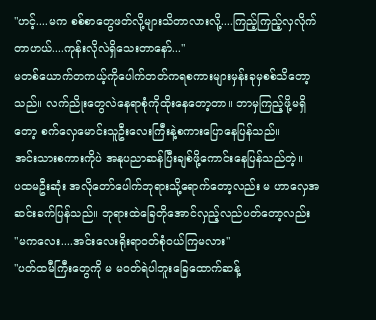"ဟင့်....မက စစ်စာတွေဖတ်လို့များသိတာလားလို့....ကြည့်ကြည့်လှလိုက်တာဟယ်....ကုန်းလိုလဲရှိသေးတာနော်..."
မတစ်ယောက်တကယ့်ကိုပေါက်တတ်ကရစကားများမှန်းခုမှစစ်သိတော့သည်။ လက်ညိုးတွေလဲနေရာစုံကိုထိုးနေတော့တာ။ ဘာမှကြည့်ဖို့မရှိတော့ စက်လှေမောင်းသူဦးလေးကြီးနဲ့စကားပြောနေပြန်သည်။
အင်းသားစကားကိုပဲ အနုပညာဆန်ပြီးချစ်ဖို့ကောင်းနေပြန်သည်တဲ့။
ပထမဦးဆုံး အလိုတော်ပေါက်ဘုရားသို့ရောက်တော့လည်း မ ဟာလှေအဆင်းခက်ပြန်သည်။ ဘုရားထဲခြေတိုအောင်လှည့်လည်ပတ်တော့လည်း
"မကလေး....အင်းလေးရိုးရာဝတ်စုံဝယ်ကြမလား"
"ပတ်ထမီကြီးတွေကို မ မဝတ်ရဲပါဘူးခြေထောက်ဆန့်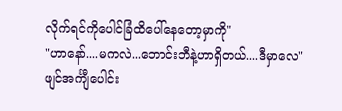လိုက်ရင်ကိုပေါင်ခြံထိပေါ်နေတော့မှာကို"
"ဟာနော်....မကလဲ...ဘောင်းဘီနဲ့ဟာရှိတယ်....ဒီမှာလေ"
ဖျင်အင်္ကျီပေါင်း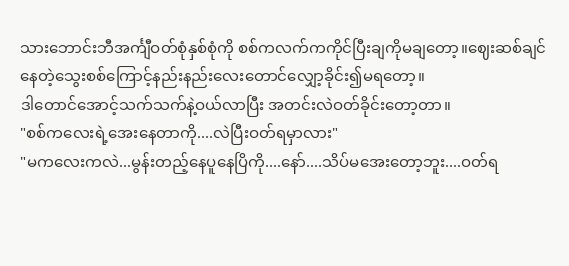သားဘောင်းဘီအင်္ကျီဝတ်စုံနှစ်စုံကို စစ်ကလက်ကကိုင်ပြီးချကိုမချတော့။ဈေးဆစ်ချင်နေတဲ့သွေးစစ်ကြောင့်နည်းနည်းလေးတောင်လျှော့ခိုင်း၍မရတော့။
ဒါတောင်အောင့်သက်သက်နဲ့ဝယ်လာပြီး အတင်းလဲဝတ်ခိုင်းတော့တာ။
"စစ်ကလေးရဲ့အေးနေတာကို....လဲပြီးဝတ်ရမှာလား"
"မကလေးကလဲ...မွန်းတည့်နေပူနေပြိကို....နော်....သိပ်မအေးတော့ဘူး....ဝတ်ရ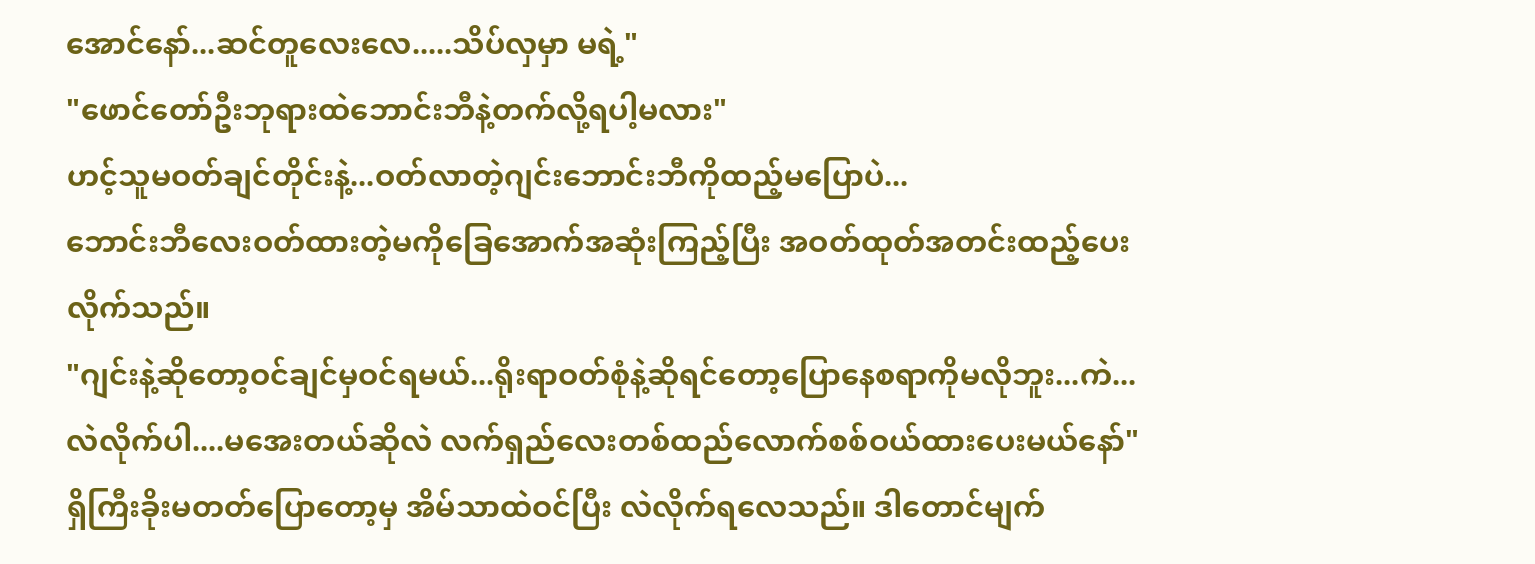အောင်နော်...ဆင်တူလေးလေ.....သိပ်လှမှာ မရဲ့"
"ဖောင်တော်ဦးဘုရားထဲဘောင်းဘီနဲ့တက်လို့ရပါ့မလား"
ဟင့်သူမဝတ်ချင်တိုင်းနဲ့...ဝတ်လာတဲ့ဂျင်းဘောင်းဘီကိုထည့်မပြောပဲ...
ဘောင်းဘီလေးဝတ်ထားတဲ့မကိုခြေအောက်အဆုံးကြည့်ပြီး အဝတ်ထုတ်အတင်းထည့်ပေးလိုက်သည်။
"ဂျင်းနဲ့ဆိုတော့ဝင်ချင်မှဝင်ရမယ်...ရိုးရာဝတ်စုံနဲ့ဆိုရင်တော့ပြောနေစရာကိုမလိုဘူး...ကဲ...လဲလိုက်ပါ....မအေးတယ်ဆိုလဲ လက်ရှည်လေးတစ်ထည်လောက်စစ်ဝယ်ထားပေးမယ်နော်"
ရှိကြီးခိုးမတတ်ပြောတော့မှ အိမ်သာထဲဝင်ပြီး လဲလိုက်ရလေသည်။ ဒါတောင်မျက်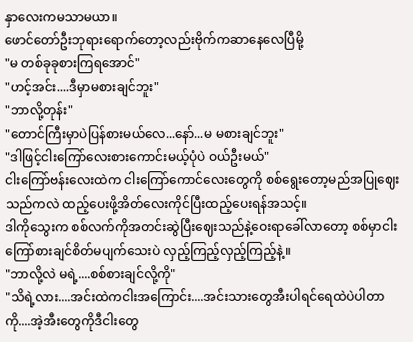နှာလေးကမသာမယာ။
ဖောင်တော်ဦးဘုရားရောက်တော့လည်းဗိုက်ကဆာနေလေပြီမို့
"မ တစ်ခုခုစားကြရအောင်"
"ဟင့်အင်း....ဒီမှာမစားချင်ဘူး"
"ဘာလို့တုန်း"
"တောင်ကြီးမှာပဲပြန်စားမယ်လေ...နော်...မ မစားချင်ဘူး"
"ဒါဖြင့်ငါးကြော်လေးစားကောင်းမယ့်ပုံပဲ ဝယ်ဦးမယ်"
ငါးကြော်ဗန်းလေးထဲက ငါးကြော်ကောင်လေးတွေကို စစ်ရွေးတော့မည်အပြုဈေးသည်ကလဲ ထည့်ပေးဖို့အိတ်လေးကိုင်ပြီးထည့်ပေးရန်အသင့်။
ဒါကိုသွေးက စစ်လက်ကိုအတင်းဆွဲပြီးဈေးသည်နဲ့ဝေးရာခေါ်လာတော့ စစ်မှာငါးကြော်စားချင်စိတ်မပျက်သေးပဲ လှည့်ကြည့်လှည့်ကြည့်နဲ့။
"ဘာလို့လဲ မရဲ့....စစ်စားချင်လို့ကို"
"သိရဲ့လား....အင်းထဲကငါးအကြောင်း....အင်းသားတွေအီးပါရင်ရေထဲပဲပါတာကို....အဲ့အီးတွေကိုဒီငါးတွေ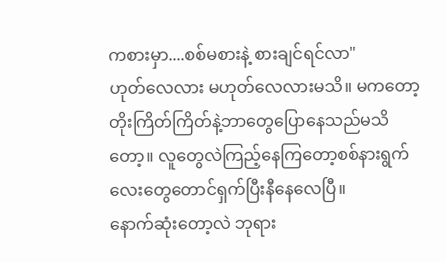ကစားမှာ....စစ်မစားနဲ့ စားချင်ရင်လာ"
ဟုတ်လေလား မဟုတ်လေလားမသိ။ မကတော့တိုးကြိတ်ကြိတ်နဲ့ဘာတွေပြောနေသည်မသိတော့။ လူတွေလဲကြည့်နေကြတော့စစ်နားရွက်လေးတွေတောင်ရှက်ပြီးနီနေလေပြီ။
နောက်ဆုံးတော့လဲ ဘုရား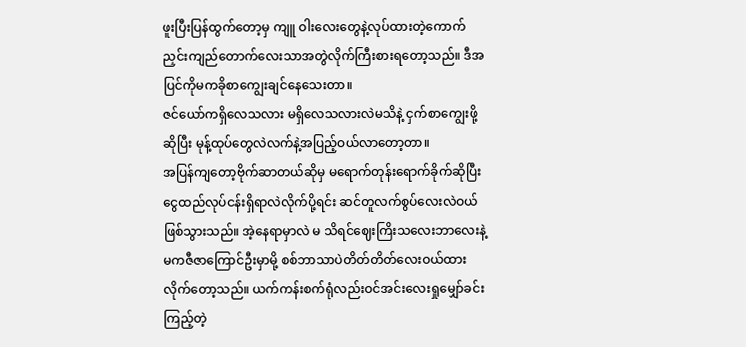ဖူးပြီးပြန်ထွက်တော့မှ ကျူ ဝါးလေးတွေနဲ့လုပ်ထားတဲ့ကောက်ညှင်းကျည်တောက်လေးသာအတွဲလိုက်ကြီးစားရတော့သည်။ ဒီအပြင်ကိုမကခိုစာကျွေးချင်နေသေးတာ။
ဇင်ယော်ကရှိလေသလား မရှိလေသလားလဲမသိနဲ့ ငှက်စာကျွေးဖို့ဆိုပြီး မုန့်ထုပ်တွေလဲလက်နဲ့အပြည့်ဝယ်လာတော့တာ။
အပြန်ကျတော့ဗိုက်ဆာတယ်ဆိုမှ မရောက်တုန်းရောက်ခိုက်ဆိုပြီးငွေထည်လုပ်ငန်းရှိရာလဲလိုက်ပို့ရင်း ဆင်တူလက်စွပ်လေးလဲဝယ်ဖြစ်သွားသည်။ အဲ့နေရာမှာလဲ မ သိရင်ဈေးကြိးသလေးဘာလေးနဲ့မကဇီဇာကြောင်ဦးမှာမို့ စစ်ဘာသာပဲတိတ်တိတ်လေးဝယ်ထားလိုက်တော့သည်။ ယက်ကန်းစက်ရုံလည်းဝင်အင်းလေးရှုမျှော်ခင်းကြည့်တဲ့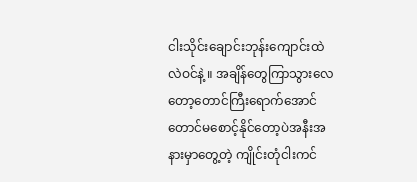ငါးသိုင်းချောင်းဘုန်းကျောင်းထဲလဲဝင်နဲ့ ။ အချိန်တွေကြာသွားလေတော့တောင်ကြီးရောက်အောင်တောင်မစောင့်နိုင်တော့ပဲအနီးအနားမှာတွေ့တဲ့ ကျိုင်းတုံငါးကင်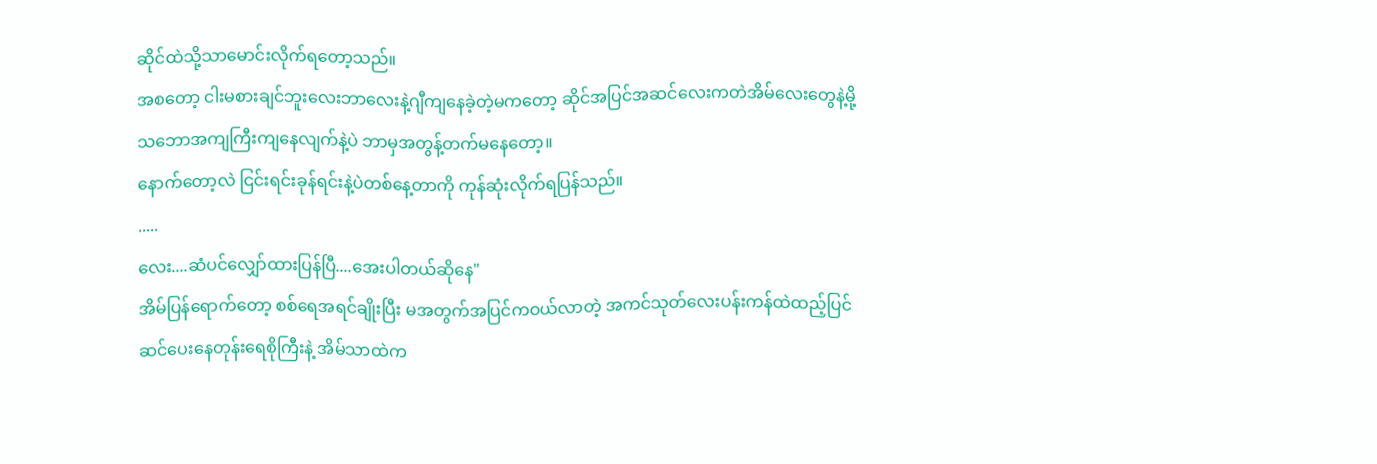ဆိုင်ထဲသို့သာမောင်းလိုက်ရတော့သည်။
အစတော့ ငါးမစားချင်ဘူးလေးဘာလေးနဲ့ဂျီကျနေခဲ့တဲ့မကတော့ ဆိုင်အပြင်အဆင်လေးကတဲအိမ်လေးတွေနဲ့မို့ သဘောအကျကြီးကျနေလျက်နဲ့ပဲ ဘာမှအတွန့်တက်မနေတော့။
နောက်တော့လဲ ငြင်းရင်းခုန်ရင်းနဲ့ပဲတစ်နေ့တာကို ကုန်ဆုံးလိုက်ရပြန်သည်။
.....
လေး....ဆံပင်လျှော်ထားပြန်ပြီ....အေးပါတယ်ဆိုနေ"
အိမ်ပြန်ရောက်တော့ စစ်ရေအရင်ချိုးပြီး မအတွက်အပြင်ကဝယ်လာတဲ့ အကင်သုတ်လေးပန်းကန်ထဲထည့်ပြင်ဆင်ပေးနေတုန်းရေစိုကြီးနဲ့ အိမ်သာထဲက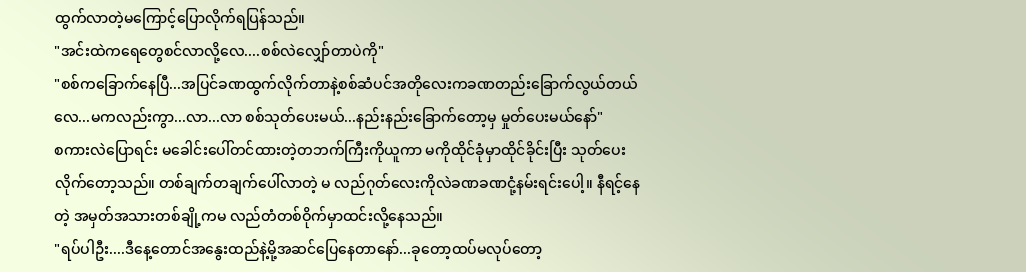ထွက်လာတဲ့မကြောင့်ပြောလိုက်ရပြန်သည်။
"အင်းထဲကရေတွေစင်လာလို့လေ....စစ်လဲလျှော်တာပဲကို"
"စစ်ကခြောက်နေပြီ...အပြင်ခဏထွက်လိုက်တာနဲ့စစ်ဆံပင်အတိုလေးကခဏတည်းခြောက်လွယ်တယ်လေ...မကလည်းကွာ...လာ...လာ စစ်သုတ်ပေးမယ်...နည်းနည်းခြောက်တော့မှ မှုတ်ပေးမယ်နော်"
စကားလဲပြောရင်း မခေါင်းပေါ်တင်ထားတဲ့တဘက်ကြီးကိုယူကာ မကိုထိုင်ခုံမှာထိုင်ခိုင်းပြီး သုတ်ပေးလိုက်တော့သည်။ တစ်ချက်တချက်ပေါ်လာတဲ့ မ လည်ဂုတ်လေးကိုလဲခဏခဏငုံ့နမ်းရင်းပေါ့။ နီရင့်နေတဲ့ အမှတ်အသားတစ်ချို့ကမ လည်တံတစ်ဝိုက်မှာထင်းလို့နေသည်။
"ရပ်ပါဦး....ဒီနေ့တောင်အနွေးထည်နဲ့မို့အဆင်ပြေနေတာနော်...ခုတော့ထပ်မလုပ်တော့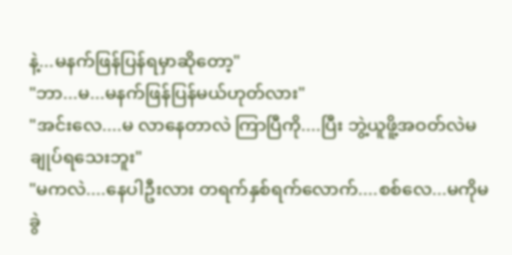နဲ့...မနက်ဖြန်ပြန်ရမှာဆိုတော့"
"ဘာ...မ...မနက်ဖြန်ပြန်မယ်ဟုတ်လား"
"အင်းလေ....မ လာနေတာလဲ ကြာပြီကို....ပြီး ဘွဲ့ယူဖိူ့အဝတ်လဲမချုပ်ရသေးဘူး"
"မကလဲ....နေပါဦးလား တရက်နှစ်ရက်လောက်....စစ်လေ...မကိုမခွဲ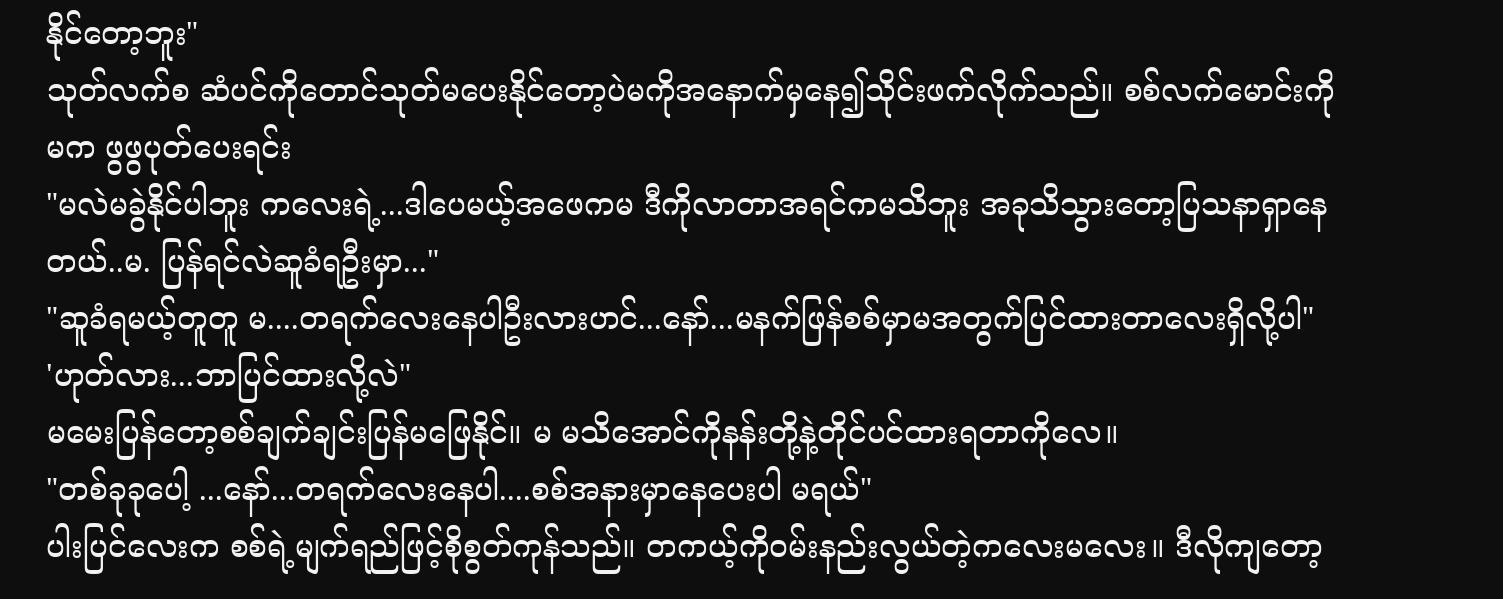နိုင်တော့ဘူး"
သုတ်လက်စ ဆံပင်ကိုတောင်သုတ်မပေးနိုင်တော့ပဲမကိုအနောက်မှနေ၍သိုင်းဖက်လိုက်သည်။ စစ်လက်မောင်းကို မက ဖွဖွပုတ်ပေးရင်း
"မလဲမခွဲနိုင်ပါဘူး ကလေးရဲ့...ဒါပေမယ့်အဖေကမ ဒီကိုလာတာအရင်ကမသိဘူး အခုသိသွားတော့ပြသနာရှာနေတယ်..မ. ပြန်ရင်လဲဆူခံရဦးမှာ..."
"ဆူခံရမယ့်တူတူ မ....တရက်လေးနေပါဦးလားဟင်...နော်...မနက်ဖြန်စစ်မှာမအတွက်ပြင်ထားတာလေးရှိလို့ပါ"
'ဟုတ်လား...ဘာပြင်ထားလို့လဲ"
မမေးပြန်တော့စစ်ချက်ချင်းပြန်မဖြေနိုင်။ မ မသိအောင်ကိုနန်းတို့နဲ့တိုင်ပင်ထားရတာကိုလေ။
"တစ်ခုခုပေါ့ ...နော်...တရက်လေးနေပါ....စစ်အနားမှာနေပေးပါ မရယ်"
ပါးပြင်လေးက စစ်ရဲ့မျက်ရည်ဖြင့်စိုစွတ်ကုန်သည်။ တကယ့်ကိုဝမ်းနည်းလွယ်တဲ့ကလေးမလေး။ ဒီလိုကျတော့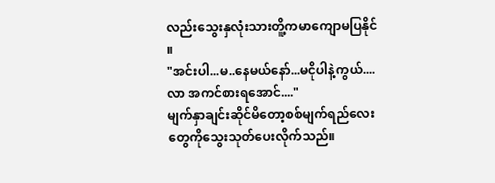လည်းသွေးနှလုံးသားတိူ့ကမာကျောမပြနိုင်။
"အင်းပါ...မ..နေမယ်နော်...မငိုပါနဲ့ကွယ်....လာ အကင်စားရအောင်...."
မျက်နှာချင်းဆိုင်မိတော့စစ်မျက်ရည်လေးတွေကိုသွေးသုတ်ပေးလိုက်သည်။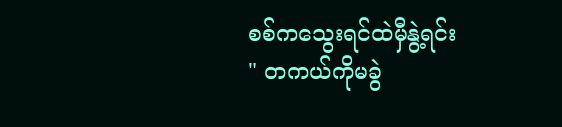စစ်ကသွေးရင်ထဲမှီနွဲ့ရင်း
" တကယ်ကိုမခွဲ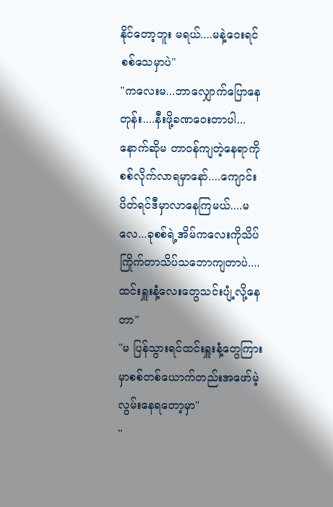နိုင်တော့ဘူး မရယ်....မနဲ့ဝေးရင်စစ်သေမှာပဲ"
"ကလေးမ...ဘာလျှောက်ပြောနေတုန်း....နီးဖို့ခဏဝေးတာပါ...နောက်ဆိုမ တာဝန်ကျတဲ့နေရာကိုစစ်လိုက်လာရမှာနော်....ကျောင်းပိတ်ရင်ဒီမှာလာနေကြမယ်....မလေ...ခုစစ်ရဲ့အိမ်ကလေးကိုသိပ်ကြိုက်တာသိပ်သဘောကျတာပဲ....ထင်းရှူးနံ့လေးတွေသင်းပျံ့လို့နေတာ"
"မ ပြန်သွားရင်ထင်းရှူးနံ့တွေကြားမှာစစ်တစ်ယောက်တည်းအဖော်မဲ့လွမ်းနေရတော့မှာ"
"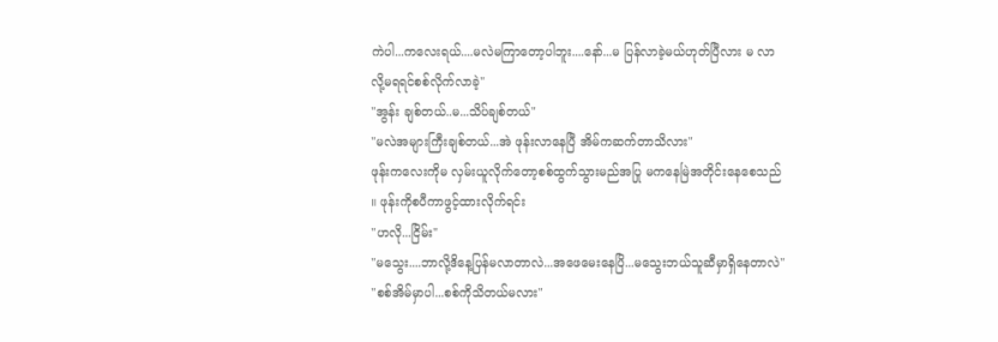ကဲပါ...ကလေးရယ်....မလဲမကြာတော့ပါဘူး....နော်...မ ပြန်လာခဲ့မယ်ဟုတ်ပြီလား မ လာလို့မရရင်စစ်လိုက်လာခဲ့"
"အွန်း ချစ်တယ်..မ...သိပ်ချစ်တယ်"
"မလဲအများကြီးချစ်တယ်...အဲ ဖုန်းလာနေပြီ အိမ်ကဆက်တာသိလား"
ဖုန်းကလေးကိုမ လှမ်းယူလိုက်တော့စစ်ထွက်သွားမည်အပြု မကနေမြဲအတိုင်းနေစေသည်။ ဖုန်းကိုစပီကာဖွင့်ထားလိုက်ရင်း
"ဟလို...ငြိမ်း"
"မသွေး....ဘာလို့ဒိနေ့ပြန်မလာတာလဲ...အဖေမေးနေပြိ...မသွေးဘယ်သူဆီမှာရှိနေတာလဲ"
"စစ်အိမ်မှာပါ...စစ်ကိုသိတယ်မလား"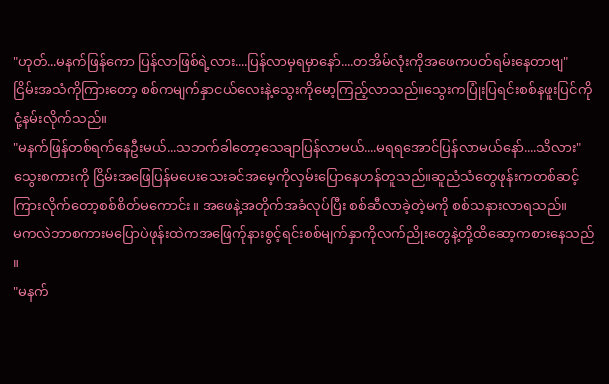"ဟုတ်...မနက်ဖြန်ကော ပြန်လာဖြစ်ရဲ့လား....ပြန်လာမှရမှာနော်....တအိမ်လုံးကိုအဖေကပတ်ရမ်းနေတာဗျ"
ငြိမ်းအသံကိုကြားတော့ စစ်ကမျက်နှာငယ်လေးနဲ့သွေးကိုမော့ကြည့်လာသည်။သွေးကပြုံးပြရင်းစစ်နဖူးပြင်ကိုငုံ့နမ်းလိုက်သည်။
"မနက်ဖြန်တစ်ရက်နေဦးမယ်...သဘက်ခါတော့သေချာပြန်လာမယ်....မရရအောင်ပြန်လာမယ်နော်....သိလား"
သွေးစကားကို ငြိမ်းအဖြေပြန်မပေးသေးခင်အမေ့ကိုလှမ်းပြောနေဟန်တူသည်။ဆူညံသံတွေဖုန်းကတစ်ဆင့်ကြားလိုက်တော့စစ်စိတ်မကောင်း။ အဖေနဲ့အတိုက်အခံလုပ်ပြီး စစ်ဆီလာခဲ့တဲ့မကို စစ်သနားလာရသည်။
မကလဲဘာစကားမပြောပဲဖုန်းထဲကအဖြေက်ုနားစွင့်ရင်းစစ်မျက်နှာကိုလက်ညိုးတွေနဲ့တို့ထိဆော့ကစားနေသည်။
"မနက်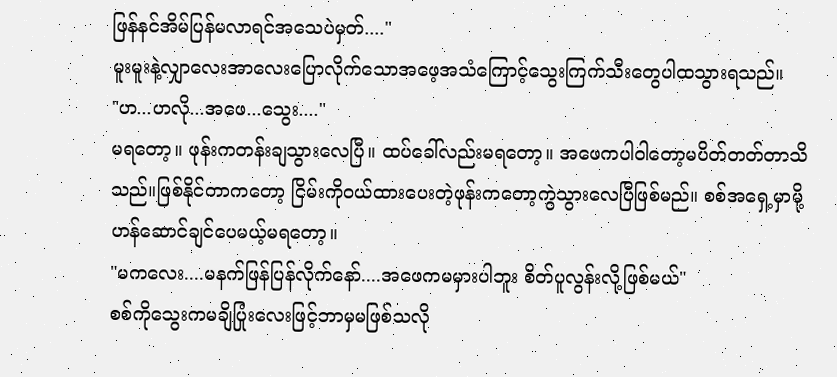ဖြန်နင်အိမ်ပြန်မလာရင်အသေပဲမှတ်...."
မူးမူးနဲ့လျှာလေးအာလေးပြောလိုက်သောအဖေ့အသံကြောင့်သွေးကြက်သီးတွေပါထသွားရသည်။
"ဟ...ဟလို...အဖေ...သွေး...."
မရတော့။ ဖုန်းကတန်းချသွားလေပြီ။ ထပ်ခေါ်လည်းမရတော့။ အဖေကပါဝါတော့မပိတ်တတ်တာသိသည်။ဖြစ်နိုင်တာကတော့ ငြိမ်းကိုဝယ်ထားပေးတဲ့ဖုန်းကတော့ကွဲသွားလေပြီဖြစ်မည်။ စစ်အရှေ့မှာမို့ဟန်ဆောင်ချင်ပေမယ့်မရတော့။
"မကလေး....မနက်ဖြန်ပြန်လိုက်နော်....အဖေကမမှားပါဘူး စိတ်ပူလွန်းလို့ဖြစ်မယ်"
စစ်ကိုသွေးကမချိပြုံးလေးဖြင့်ဘာမှမဖြစ်သလို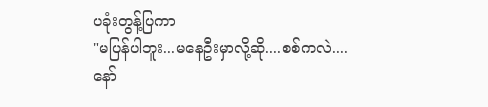ပခုံးတွန့်ပြကာ
"မပြန်ပါဘူး...မနေဦးမှာလို့ဆို....စစ်ကလဲ....နော်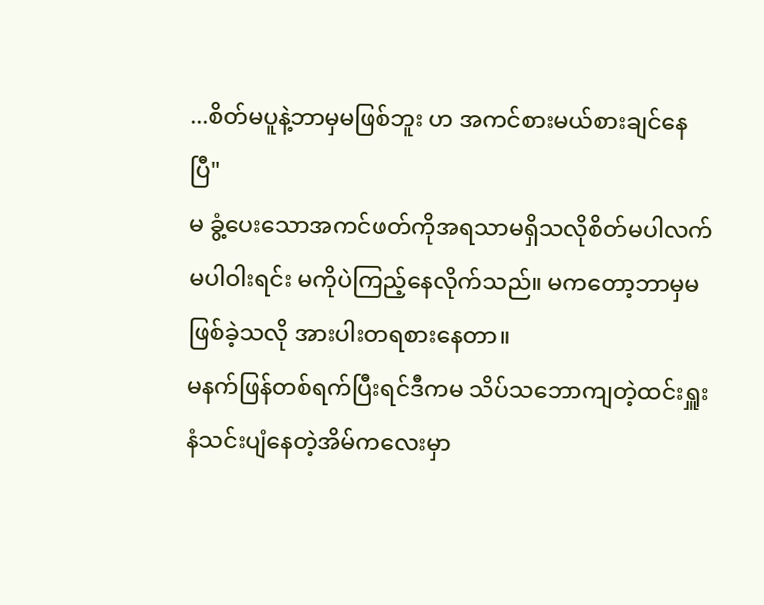...စိတ်မပူနဲ့ဘာမှမဖြစ်ဘူး ဟ အကင်စားမယ်စားချင်နေပြီ"
မ ခွံ့ပေးသောအကင်ဖတ်ကိုအရသာမရှိသလိုစိတ်မပါလက်မပါဝါးရင်း မကိုပဲကြည့်နေလိုက်သည်။ မကတော့ဘာမှမဖြစ်ခဲ့သလို အားပါးတရစားနေတာ။
မနက်ဖြန်တစ်ရက်ပြီးရင်ဒီကမ သိပ်သဘောကျတဲ့ထင်းရှူးနံသင်းပျံနေတဲ့အိမ်ကလေးမှာ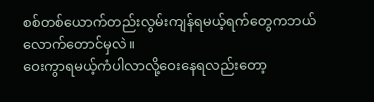စစ်တစ်ယောက်တည်းလွမ်းကျန်ရမယ့်ရက်တွေကဘယ်လောက်တောင်မှလဲ။
ဝေးကွာရမယ့်ကံပါလာလို့ဝေးနေရလည်းတော့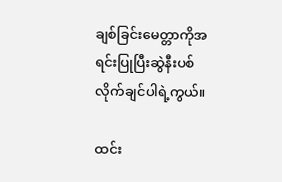ချစ်ခြင်းမေတ္တာကိုအရင်းပြုပြီးဆွဲနီးပစ်လိုက်ချင်ပါရဲ့ကွယ်။

ထင်း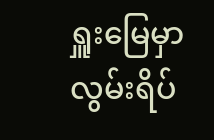ရှူးမြေမှာ လွမ်းရိပ်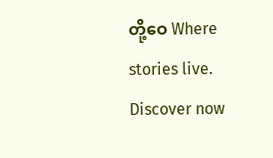တို့ဝေ Where stories live. Discover now